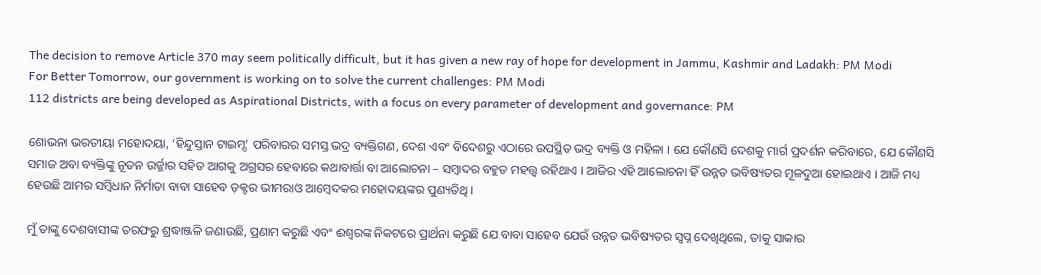The decision to remove Article 370 may seem politically difficult, but it has given a new ray of hope for development in Jammu, Kashmir and Ladakh: PM Modi
For Better Tomorrow, our government is working on to solve the current challenges: PM Modi
112 districts are being developed as Aspirational Districts, with a focus on every parameter of development and governance: PM

ଶୋଭନା ଭରତୀୟା ମହୋଦୟା, ‘ହିନ୍ଦୁସ୍ତାନ ଟାଇମ୍ସ’ ପରିବାରର ସମସ୍ତ ଭଦ୍ର ବ୍ୟକ୍ତିଗଣ, ଦେଶ ଏବଂ ବିଦେଶରୁ ଏଠାରେ ଉପସ୍ଥିତ ଭଦ୍ର ବ୍ୟକ୍ତି ଓ ମହିଳା । ଯେ କୌଣସି ଦେଶକୁ ମାର୍ଗ ପ୍ରଦର୍ଶନ କରିବାରେ, ଯେ କୌଣସି ସମାଜ ଅବା ବ୍ୟକ୍ତିଙ୍କୁ ନୂତନ ଉର୍ଜ୍ଜାର ସହିତ ଆଗକୁ ଅଗ୍ରସର ହେବାରେ କଥାବାର୍ତ୍ତା ବା ଆଲୋଚନା – ସମ୍ବାଦର ବହୁତ ମହତ୍ତ୍ଵ ରହିଥାଏ । ଆଜିର ଏହି ଆଲୋଚନା ହିଁ ଉନ୍ନତ ଭବିଷ୍ୟତର ମୂଳଦୁଆ ହୋଇଥାଏ । ଆଜି ମଧ୍ୟ ହେଉଛି ଆମର ସମ୍ବିଧାନ ନିର୍ମାତା ବାବା ସାହେବ ଡ଼କ୍ଟର ଭୀମରାଓ ଆମ୍ବେଦକର ମହୋଦୟଙ୍କର ପୁଣ୍ୟତିଥି ।

ମୁଁ ତାଙ୍କୁ ଦେଶବାସୀଙ୍କ ତରଫରୁ ଶ୍ରଦ୍ଧାଞ୍ଜଳି ଜଣାଉଛି, ପ୍ରଣାମ କରୁଛି ଏବଂ ଈଶ୍ୱରଙ୍କ ନିକଟରେ ପ୍ରାର୍ଥନା କରୁଛି ଯେ ବାବା ସାହେବ ଯେଉଁ ଉନ୍ନତ ଭବିଷ୍ୟତର ସ୍ୱପ୍ନ ଦେଖିଥିଲେ, ତାକୁ ସାକାର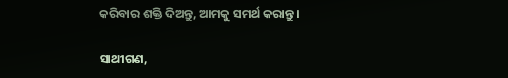କରିବାର ଶକ୍ତି ଦିଅନ୍ତୁ, ଆମକୁ ସମର୍ଥ କରାନ୍ତୁ ।

ସାଥୀଗଣ,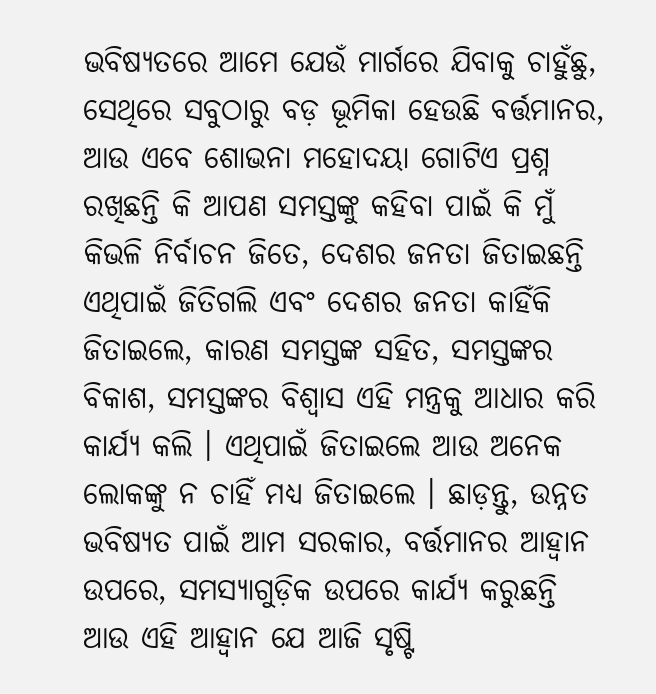ଭବିଷ୍ୟତରେ ଆମେ ଯେଉଁ ମାର୍ଗରେ ଯିବାକୁ ଚାହୁଁଛୁ, ସେଥିରେ ସବୁଠାରୁ ବଡ଼ ଭୂମିକା ହେଉଛି ବର୍ତ୍ତମାନର, ଆଉ ଏବେ ଶୋଭନା ମହୋଦୟା ଗୋଟିଏ ପ୍ରଶ୍ନ ରଖିଛନ୍ତି କି ଆପଣ ସମସ୍ତଙ୍କୁ କହିବା ପାଇଁ କି ମୁଁ କିଭଳି ନିର୍ବାଚନ ଜିତେ, ଦେଶର ଜନତା ଜିତାଇଛନ୍ତି ଏଥିପାଇଁ ଜିତିଗଲି ଏବଂ ଦେଶର ଜନତା କାହିଁକି ଜିତାଇଲେ, କାରଣ ସମସ୍ତଙ୍କ ସହିତ, ସମସ୍ତଙ୍କର ବିକାଶ, ସମସ୍ତଙ୍କର ବିଶ୍ୱାସ ଏହି ମନ୍ତ୍ରକୁ ଆଧାର କରି କାର୍ଯ୍ୟ କଲି । ଏଥିପାଇଁ ଜିତାଇଲେ ଆଉ ଅନେକ ଲୋକଙ୍କୁ ନ ଚାହିଁ ମଧ୍ୟ ଜିତାଇଲେ । ଛାଡ଼ନ୍ତୁ, ଉନ୍ନତ ଭବିଷ୍ୟତ ପାଇଁ ଆମ ସରକାର, ବର୍ତ୍ତମାନର ଆହ୍ୱାନ ଉପରେ, ସମସ୍ୟାଗୁଡ଼ିକ ଉପରେ କାର୍ଯ୍ୟ କରୁଛନ୍ତି ଆଉ ଏହି ଆହ୍ୱାନ ଯେ ଆଜି ସୃଷ୍ଟି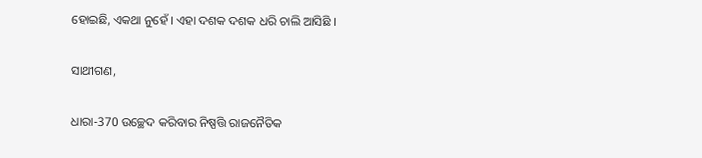ହୋଇଛି, ଏକଥା ନୁହେଁ । ଏହା ଦଶକ ଦଶକ ଧରି ଚାଲି ଆସିଛି ।

ସାଥୀଗଣ,

ଧାରା-370 ଉଚ୍ଛେଦ କରିବାର ନିଷ୍ପତ୍ତି ରାଜନୈତିକ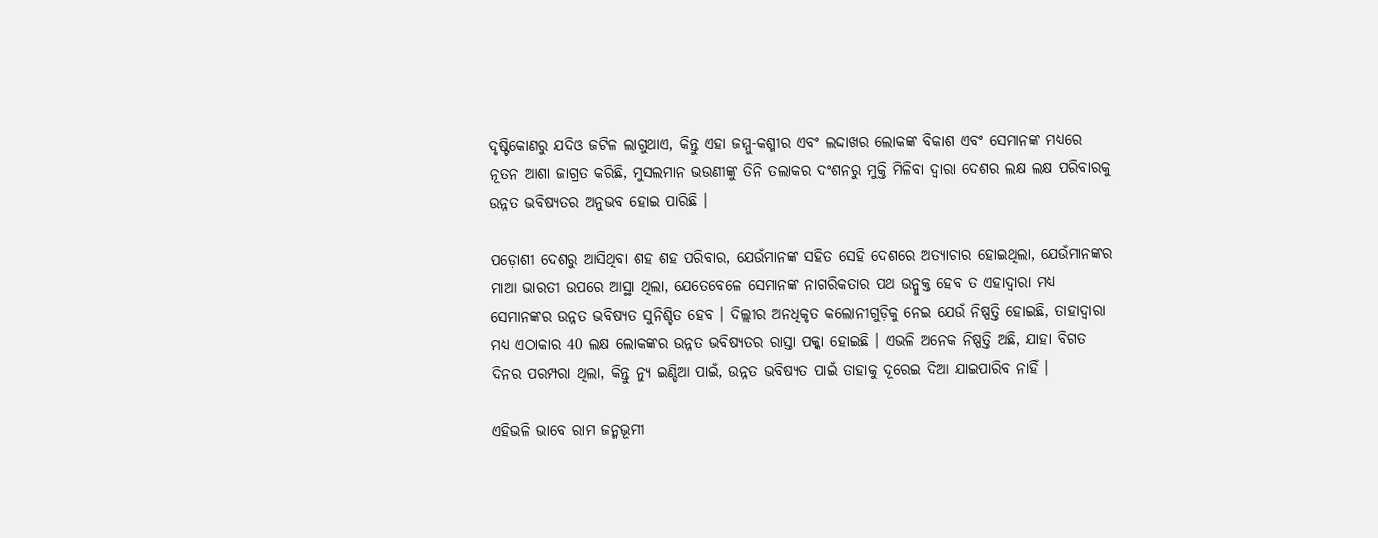ଦୃଷ୍ଟିକୋଣରୁ ଯଦିଓ ଜଟିଳ ଲାଗୁଥାଏ, କିନ୍ତୁ ଏହା ଜମ୍ମୁ-କଶ୍ମୀର ଏବଂ ଲଦ୍ଦାଖର ଲୋକଙ୍କ ବିକାଶ ଏବଂ ସେମାନଙ୍କ ମଧ୍ୟରେ ନୂତନ ଆଶା ଜାଗ୍ରତ କରିଛି, ମୁସଲମାନ ଭଉଣୀଙ୍କୁ ତିନି ତଲାକର ଦଂଶନରୁ ମୁକ୍ତି ମିଳିବା ଦ୍ୱାରା ଦେଶର ଲକ୍ଷ ଲକ୍ଷ ପରିବାରକୁ ଉନ୍ନତ ଭବିଷ୍ୟତର ଅନୁଭବ ହୋଇ ପାରିଛି ।

ପଡ଼ୋଶୀ ଦେଶରୁ ଆସିଥିବା ଶହ ଶହ ପରିବାର, ଯେଉଁମାନଙ୍କ ସହିତ ସେହି ଦେଶରେ ଅତ୍ୟାଚାର ହୋଇଥିଲା, ଯେଉଁମାନଙ୍କର ମାଆ ଭାରତୀ ଉପରେ ଆସ୍ଥା ଥିଲା, ଯେତେବେଳେ ସେମାନଙ୍କ ନାଗରିକତାର ପଥ ଉନ୍ମୁକ୍ତ ହେବ ତ ଏହାଦ୍ୱାରା ମଧ୍ୟ ସେମାନଙ୍କର ଉନ୍ନତ ଭବିଷ୍ୟତ ସୁନିଶ୍ଚିତ ହେବ । ଦିଲ୍ଲୀର ଅନଧିକୃତ କଲୋନୀଗୁଡ଼ିକୁ ନେଇ ଯେଉଁ ନିଷ୍ପତ୍ତି ହୋଇଛି, ତାହାଦ୍ୱାରା ମଧ୍ୟ ଏଠାକାର 40 ଲକ୍ଷ ଲୋକଙ୍କର ଉନ୍ନତ ଭବିଷ୍ୟତର ରାସ୍ତା ପକ୍କା ହୋଇଛି । ଏଭଳି ଅନେକ ନିଷ୍ପତ୍ତି ଅଛି, ଯାହା ବିଗତ ଦିନର ପରମ୍ପରା ଥିଲା, କିନ୍ତୁ ନ୍ୟୁ ଇଣ୍ଡିଆ ପାଇଁ, ଉନ୍ନତ ଭବିଷ୍ୟତ ପାଇଁ ତାହାକୁ ଦୂରେଇ ଦିଆ ଯାଇପାରିବ ନାହିଁ ।

ଏହିଭଳି ଭାବେ ରାମ ଜନ୍ମଭୂମୀ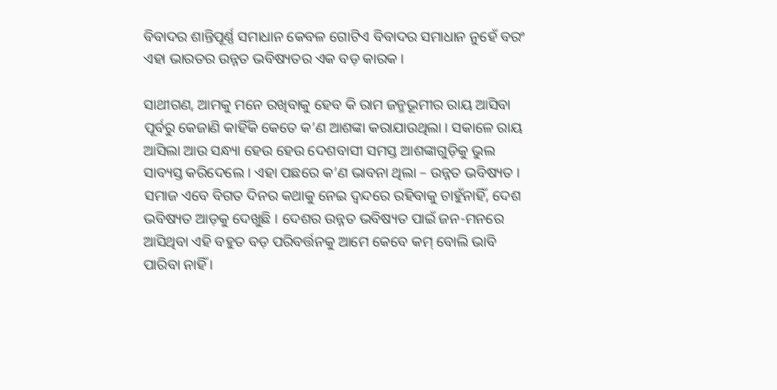ବିବାଦର ଶାନ୍ତିପୂର୍ଣ୍ଣ ସମାଧାନ କେବଳ ଗୋଟିଏ ବିବାଦର ସମାଧାନ ନୁହେଁ ବରଂ ଏହା ଭାରତର ଉନ୍ନତ ଭବିଷ୍ୟତର ଏକ ବଡ଼ କାରକ ।

ସାଥୀଗଣ, ଆମକୁ ମନେ ରଖିବାକୁ ହେବ କି ରାମ ଜନ୍ମଭୂମୀର ରାୟ ଆସିବା ପୂର୍ବରୁ କେଜାଣି କାହିଁକି କେତେ କ’ଣ ଆଶଙ୍କା କରାଯାଉଥିଲା । ସକାଳେ ରାୟ ଆସିଲା ଆଉ ସନ୍ଧ୍ୟା ହେଉ ହେଉ ଦେଶବାସୀ ସମସ୍ତ ଆଶଙ୍କାଗୁଡ଼ିକୁ ଭୁଲ ସାବ୍ୟସ୍ତ କରିଦେଲେ । ଏହା ପଛରେ କ’ଣ ଭାବନା ଥିଲା – ଉନ୍ନତ ଭବିଷ୍ୟତ । ସମାଜ ଏବେ ବିଗତ ଦିନର କଥାକୁ ନେଇ ଦ୍ୱନ୍ଦରେ ରହିବାକୁ ଚାହୁଁନାହିଁ, ଦେଶ ଭବିଷ୍ୟତ ଆଡ଼କୁ ଦେଖୁଛି । ଦେଶର ଉନ୍ନତ ଭବିଷ୍ୟତ ପାଇଁ ଜନ-ମନରେ ଆସିଥିବା ଏହି ବହୁତ ବଡ଼ ପରିବର୍ତ୍ତନକୁ ଆମେ କେବେ କମ୍ ବୋଲି ଭାବି ପାରିବା ନାହିଁ ।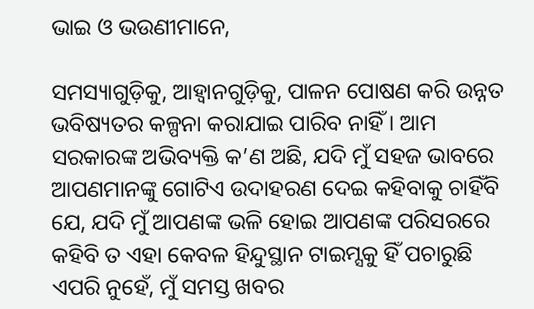ଭାଇ ଓ ଭଉଣୀମାନେ,

ସମସ୍ୟାଗୁଡ଼ିକୁ, ଆହ୍ୱାନଗୁଡ଼ିକୁ, ପାଳନ ପୋଷଣ କରି ଉନ୍ନତ ଭବିଷ୍ୟତର କଳ୍ପନା କରାଯାଇ ପାରିବ ନାହିଁ । ଆମ ସରକାରଙ୍କ ଅଭିବ୍ୟକ୍ତି କ’ଣ ଅଛି, ଯଦି ମୁଁ ସହଜ ଭାବରେ ଆପଣମାନଙ୍କୁ ଗୋଟିଏ ଉଦାହରଣ ଦେଇ କହିବାକୁ ଚାହିଁବି ଯେ, ଯଦି ମୁଁ ଆପଣଙ୍କ ଭଳି ହୋଇ ଆପଣଙ୍କ ପରିସରରେ କହିବି ତ ଏହା କେବଳ ହିନ୍ଦୁସ୍ଥାନ ଟାଇମ୍ସକୁ ହିଁ ପଚାରୁଛି ଏପରି ନୁହେଁ, ମୁଁ ସମସ୍ତ ଖବର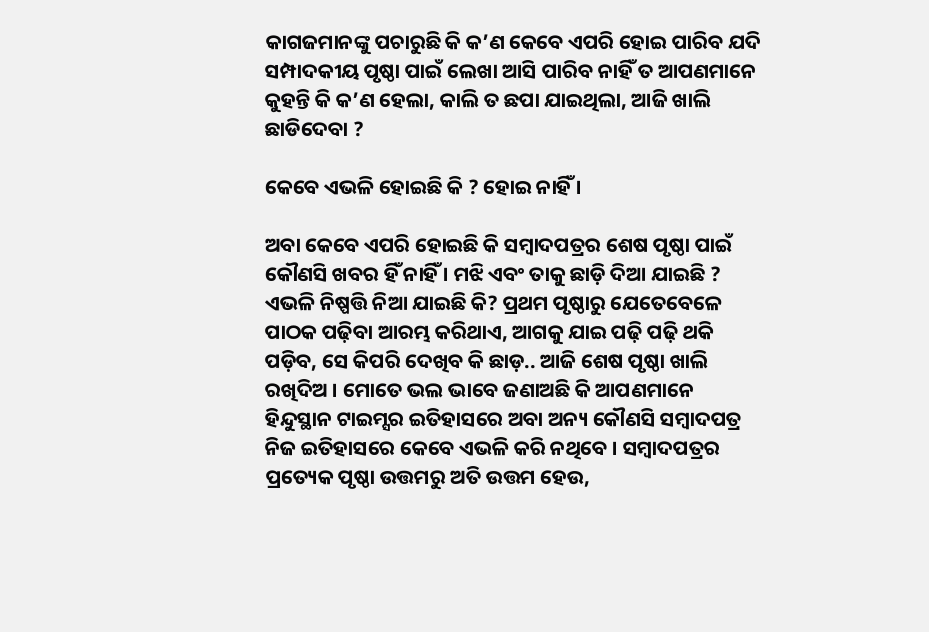କାଗଜମାନଙ୍କୁ ପଚାରୁଛି କି କ’ଣ କେବେ ଏପରି ହୋଇ ପାରିବ ଯଦି ସମ୍ପାଦକୀୟ ପୃଷ୍ଠା ପାଇଁ ଲେଖା ଆସି ପାରିବ ନାହିଁ ତ ଆପଣମାନେ କୁହନ୍ତି କି କ’ଣ ହେଲା, କାଲି ତ ଛପା ଯାଇଥିଲା, ଆଜି ଖାଲି ଛାଡିଦେବା ?

କେବେ ଏଭଳି ହୋଇଛି କି ? ହୋଇ ନାହିଁ ।

ଅବା କେବେ ଏପରି ହୋଇଛି କି ସମ୍ବାଦପତ୍ରର ଶେଷ ପୃଷ୍ଠା ପାଇଁ କୌଣସି ଖବର ହିଁ ନାହିଁ । ମଝି ଏବଂ ତାକୁ ଛାଡ଼ି ଦିଆ ଯାଇଛି ? ଏଭଳି ନିଷ୍ପତ୍ତି ନିଆ ଯାଇଛି କି? ପ୍ରଥମ ପୃଷ୍ଠାରୁ ଯେତେବେଳେ ପାଠକ ପଢ଼ିବା ଆରମ୍ଭ କରିଥାଏ, ଆଗକୁ ଯାଇ ପଢ଼ି ପଢ଼ି ଥକି ପଡ଼ିବ, ସେ କିପରି ଦେଖିବ କି ଛାଡ଼.. ଆଜି ଶେଷ ପୃଷ୍ଠା ଖାଲି ରଖିଦିଅ । ମୋତେ ଭଲ ଭାବେ ଜଣାଅଛି କି ଆପଣମାନେ ହିନ୍ଦୁସ୍ଥାନ ଟାଇମ୍ସର ଇତିହାସରେ ଅବା ଅନ୍ୟ କୌଣସି ସମ୍ବାଦପତ୍ର ନିଜ ଇତିହାସରେ କେବେ ଏଭଳି କରି ନଥିବେ । ସମ୍ବାଦପତ୍ରର ପ୍ରତ୍ୟେକ ପୃଷ୍ଠା ଉତ୍ତମରୁ ଅତି ଉତ୍ତମ ହେଉ,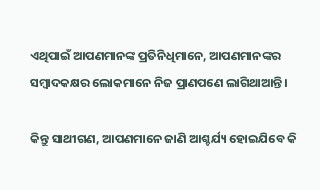ଏଥିପାଇଁ ଆପଣମାନଙ୍କ ପ୍ରତିନିଧିମାନେ, ଆପଣମାନଙ୍କର ସମ୍ବାଦକକ୍ଷର ଲୋକମାନେ ନିଜ ପ୍ରାଣପଣେ ଲାଗିଥାଆନ୍ତି ।

କିନ୍ତୁ ସାଥୀଗଣ, ଆପଣମାନେ ଜାଣି ଆଶ୍ଚର୍ଯ୍ୟ ହୋଇଯିବେ କି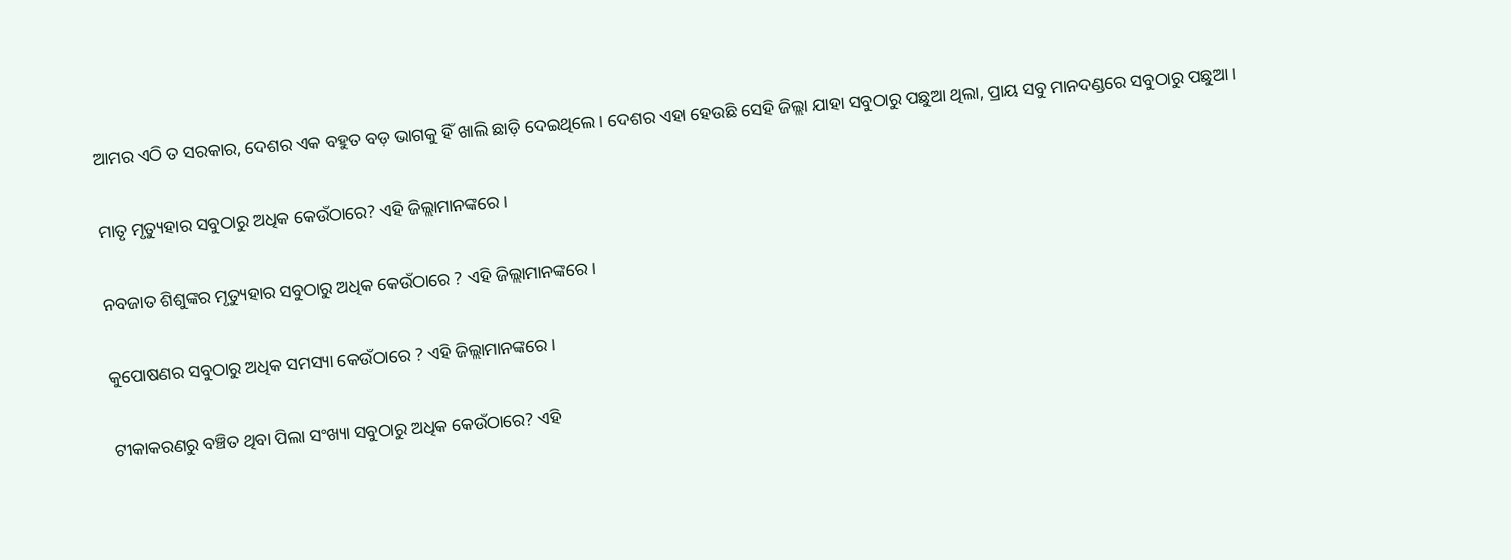ଆମର ଏଠି ତ ସରକାର, ଦେଶର ଏକ ବହୁତ ବଡ଼ ଭାଗକୁ ହିଁ ଖାଲି ଛାଡ଼ି ଦେଇଥିଲେ । ଦେଶର ଏହା ହେଉଛି ସେହି ଜିଲ୍ଲା ଯାହା ସବୁଠାରୁ ପଛୁଆ ଥିଲା, ପ୍ରାୟ ସବୁ ମାନଦଣ୍ଡରେ ସବୁଠାରୁ ପଛୁଆ ।

ମାତୃ ମୃତ୍ୟୁହାର ସବୁଠାରୁ ଅଧିକ କେଉଁଠାରେ? ଏହି ଜିଲ୍ଲାମାନଙ୍କରେ ।

ନବଜାତ ଶିଶୁଙ୍କର ମୃତ୍ୟୁହାର ସବୁଠାରୁ ଅଧିକ କେଉଁଠାରେ ? ଏହି ଜିଲ୍ଲାମାନଙ୍କରେ।

କୁପୋଷଣର ସବୁଠାରୁ ଅଧିକ ସମସ୍ୟା କେଉଁଠାରେ ? ଏହି ଜିଲ୍ଲାମାନଙ୍କରେ ।

ଟୀକାକରଣରୁ ବଞ୍ଚିତ ଥିବା ପିଲା ସଂଖ୍ୟା ସବୁଠାରୁ ଅଧିକ କେଉଁଠାରେ? ଏହି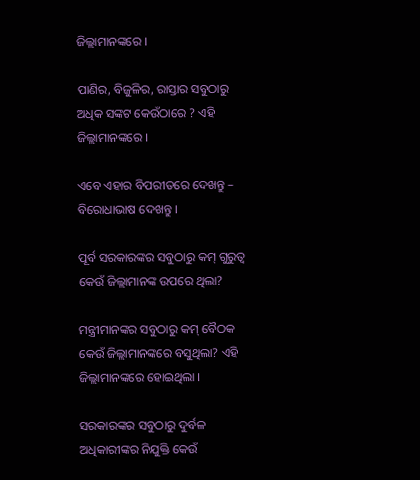ଜିଲ୍ଲାମାନଙ୍କରେ ।

ପାଣିର, ବିଜୁଳିର, ରାସ୍ତାର ସବୁଠାରୁ ଅଧିକ ସଙ୍କଟ କେଉଁଠାରେ ? ଏହି ଜିଲ୍ଲାମାନଙ୍କରେ ।

ଏବେ ଏହାର ବିପରୀତରେ ଦେଖନ୍ତୁ – ବିରୋଧାଭାଷ ଦେଖନ୍ତୁ ।

ପୂର୍ବ ସରକାରଙ୍କର ସବୁଠାରୁ କମ୍ ଗୁରୁତ୍ୱ କେଉଁ ଜିଲ୍ଲାମାନଙ୍କ ଉପରେ ଥିଲା?

ମନ୍ତ୍ରୀମାନଙ୍କର ସବୁଠାରୁ କମ୍ ବୈଠକ କେଉଁ ଜିଲ୍ଲାମାନଙ୍କରେ ବସୁଥିଲା? ଏହି ଜିଲ୍ଲାମାନଙ୍କରେ ହୋଇଥିଲା ।

ସରକାରଙ୍କର ସବୁଠାରୁ ଦୁର୍ବଳ ଅଧିକାରୀଙ୍କର ନିଯୁକ୍ତି କେଉଁ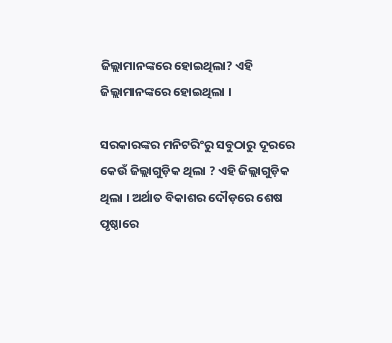ଜିଲ୍ଲାମାନଙ୍କରେ ହୋଇଥିଲା? ଏହି ଜିଲ୍ଲାମାନଙ୍କରେ ହୋଇଥିଲା ।

ସରକାରଙ୍କର ମନିଟରିଂରୁ ସବୁଠାରୁ ଦୂରରେ କେଉଁ ଜିଲ୍ଲାଗୁଡ଼ିକ ଥିଲା ? ଏହି ଜିଲ୍ଲାଗୁଡ଼ିକ ଥିଲା । ଅର୍ଥାତ ବିକାଶର ଦୌଡ଼ରେ ଶେଷ ପୃଷ୍ଠାରେ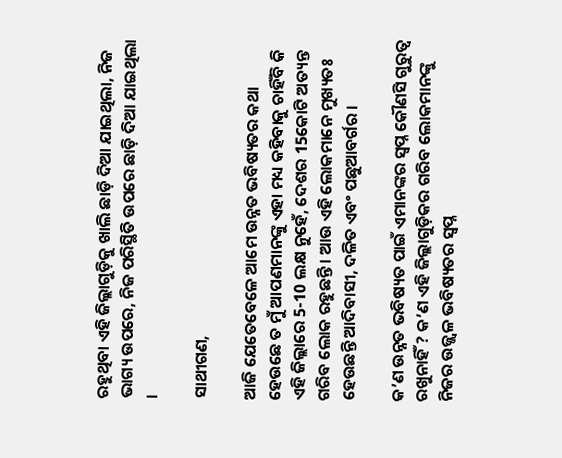ରହୁଥିବା ଏହି ଜିଲ୍ଲାଗୁଡ଼ିକୁ ଖାଲି ଛାଡ଼ି ଦିଆ ଯାଇଥିଲା, ନିଜ ଭାଗ୍ୟ ଉପରେ, ନିଜ ପରିସ୍ଥିତି ଉପରେ ଛାଡ଼ି ଦିଆ ଯାଇଥିଲା ।

ସାଥୀଗଣ,

ଆଜି ଯେତେବେଳେ ଆମେ ଉନ୍ନତ ଭବିଷ୍ୟତର କଥା ହେଉଛେ ତ ମୁଁ ଆପଣମାନଙ୍କୁ ଏହା ମଧ୍ୟ କହିବାକୁ ଚାହିଁବି କି ଏହି ଜିଲ୍ଲାରେ 5-10 ଲକ୍ଷ ନୁହେଁ, ଦେଶର 15କୋଟି ଅତ୍ୟନ୍ତ ଗରିବ ଲୋକ ରହୁଛନ୍ତି । ଆଉ ଏହି ଲୋକମାନେ ମୁଖ୍ୟତଃ ହେଉଛନ୍ତି ଆଦିବାସୀ, ଦଳିତ ଏବଂ ପଛୁଆବର୍ଗର ।

କ’ଣ ଉନ୍ନତ ଭବିଷ୍ୟତ ପାଇଁ ଏମାନଙ୍କର ସ୍ୱପ୍ନ କୌଣସି ଗୁରୁତ୍ୱ ରଖୁନାହିଁ ? କ’ଣ ଏହି ଜିଲ୍ଲାଗୁଡ଼ିକର ଗରିବ ଲୋକମାନଙ୍କୁ ନିଜର ଉଜ୍ଜ୍ୱଳ ଭବିଷ୍ୟତର ସ୍ୱପ୍ନ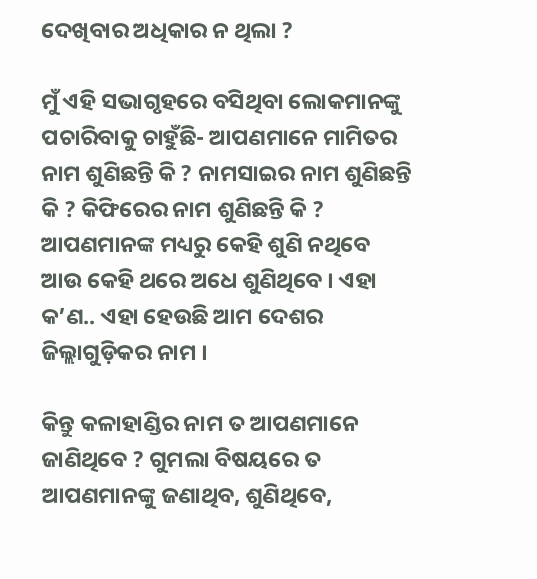ଦେଖିବାର ଅଧିକାର ନ ଥିଲା ?

ମୁଁ ଏହି ସଭାଗୃହରେ ବସିଥିବା ଲୋକମାନଙ୍କୁ ପଚାରିବାକୁ ଚାହୁଁଛି- ଆପଣମାନେ ମାମିତର ନାମ ଶୁଣିଛନ୍ତି କି ? ନାମସାଇର ନାମ ଶୁଣିଛନ୍ତି କି ? କିଫିରେର ନାମ ଶୁଣିଛନ୍ତି କି ? ଆପଣମାନଙ୍କ ମଧ୍ୟରୁ କେହି ଶୁଣି ନଥିବେ ଆଉ କେହି ଥରେ ଅଧେ ଶୁଣିଥିବେ । ଏହା କ’ଣ.. ଏହା ହେଉଛି ଆମ ଦେଶର ଜିଲ୍ଲାଗୁଡ଼ିକର ନାମ ।

କିନ୍ତୁ କଳାହାଣ୍ଡିର ନାମ ତ ଆପଣମାନେ ଜାଣିଥିବେ ? ଗୁମଲା ବିଷୟରେ ତ ଆପଣମାନଙ୍କୁ ଜଣାଥିବ, ଶୁଣିଥିବେ,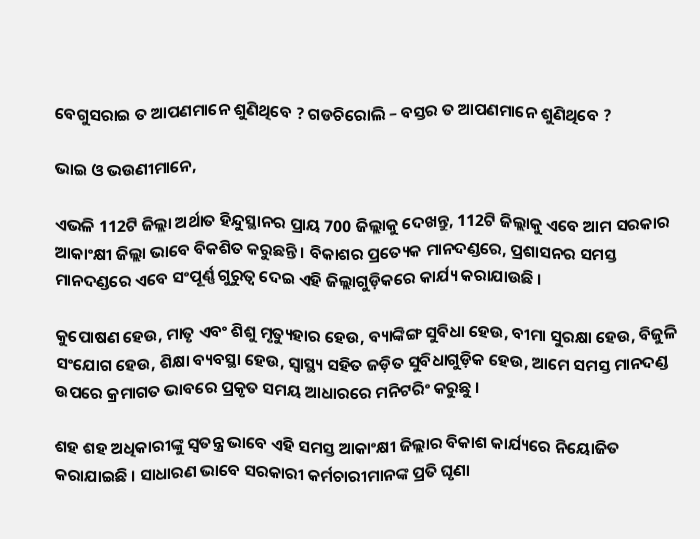ବେଗୁସରାଇ ତ ଆପଣମାନେ ଶୁଣିଥିବେ ? ଗଡଚିରୋଲି – ବସ୍ତର ତ ଆପଣମାନେ ଶୁଣିଥିବେ ?

ଭାଇ ଓ ଭଉଣୀମାନେ,

ଏଭଳି 112ଟି ଜିଲ୍ଲା ଅର୍ଥାତ ହିନ୍ଦୁସ୍ଥାନର ପ୍ରାୟ 700 ଜିଲ୍ଲାକୁ ଦେଖନ୍ତୁ, 112ଟି ଜିଲ୍ଲାକୁ ଏବେ ଆମ ସରକାର ଆକାଂକ୍ଷୀ ଜିଲ୍ଲା ଭାବେ ବିକଶିତ କରୁଛନ୍ତି । ବିକାଶର ପ୍ରତ୍ୟେକ ମାନଦଣ୍ଡରେ, ପ୍ରଶାସନର ସମସ୍ତ ମାନଦଣ୍ଡରେ ଏବେ ସଂପୂର୍ଣ୍ଣ ଗୁରୁତ୍ୱ ଦେଇ ଏହି ଜିଲ୍ଲାଗୁଡ଼ିକରେ କାର୍ଯ୍ୟ କରାଯାଉଛି ।

କୁପୋଷଣ ହେଉ, ମାତୃ ଏବଂ ଶିଶୁ ମୃତ୍ୟୁହାର ହେଉ, ବ୍ୟାଙ୍କିଙ୍ଗ ସୁବିଧା ହେଉ, ବୀମା ସୁରକ୍ଷା ହେଉ, ବିଜୁଳି ସଂଯୋଗ ହେଉ, ଶିକ୍ଷା ବ୍ୟବସ୍ଥା ହେଉ, ସ୍ୱାସ୍ଥ୍ୟ ସହିତ ଜଡ଼ିତ ସୁବିଧାଗୁଡ଼ିକ ହେଉ, ଆମେ ସମସ୍ତ ମାନଦଣ୍ଡ ଉପରେ କ୍ରମାଗତ ଭାବରେ ପ୍ରକୃତ ସମୟ ଆଧାରରେ ମନିଟରିଂ କରୁଛୁ ।

ଶହ ଶହ ଅଧିକାରୀଙ୍କୁ ସ୍ୱତନ୍ତ୍ର ଭାବେ ଏହି ସମସ୍ତ ଆକାଂକ୍ଷୀ ଜିଲ୍ଲାର ବିକାଶ କାର୍ଯ୍ୟରେ ନିୟୋଜିତ କରାଯାଇଛି । ସାଧାରଣ ଭାବେ ସରକାରୀ କର୍ମଚାରୀମାନଙ୍କ ପ୍ରତି ଘୃଣା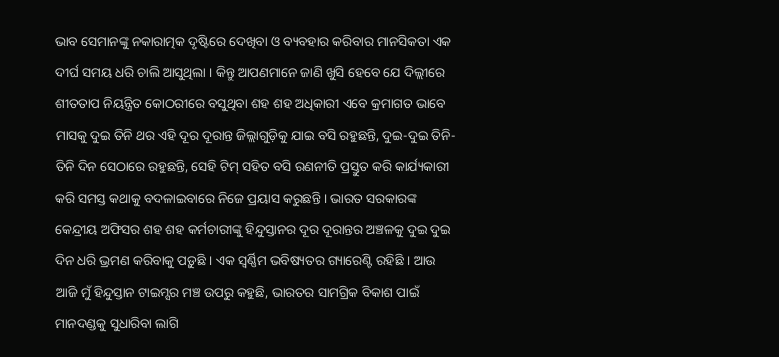ଭାବ ସେମାନଙ୍କୁ ନକାରାତ୍ମକ ଦୃଷ୍ଟିରେ ଦେଖିବା ଓ ବ୍ୟବହାର କରିବାର ମାନସିକତା ଏକ ଦୀର୍ଘ ସମୟ ଧରି ଚାଲି ଆସୁଥିଲା । କିନ୍ତୁ ଆପଣମାନେ ଜାଣି ଖୁସି ହେବେ ଯେ ଦିଲ୍ଲୀରେ ଶୀତତାପ ନିୟନ୍ତ୍ରିତ କୋଠରୀରେ ବସୁଥିବା ଶହ ଶହ ଅଧିକାରୀ ଏବେ କ୍ରମାଗତ ଭାବେ ମାସକୁ ଦୁଇ ତିନି ଥର ଏହି ଦୂର ଦୂରାନ୍ତ ଜିଲ୍ଲାଗୁଡ଼ିକୁ ଯାଇ ବସି ରହୁଛନ୍ତି, ଦୁଇ-ଦୁଇ ତିନି-ତିନି ଦିନ ସେଠାରେ ରହୁଛନ୍ତି, ସେହି ଟିମ୍ ସହିତ ବସି ରଣନୀତି ପ୍ରସ୍ତୁତ କରି କାର୍ଯ୍ୟକାରୀ କରି ସମସ୍ତ କଥାକୁ ବଦଳାଇବାରେ ନିଜେ ପ୍ରୟାସ କରୁଛନ୍ତି । ଭାରତ ସରକାରଙ୍କ କେନ୍ଦ୍ରୀୟ ଅଫିସର ଶହ ଶହ କର୍ମଚାରୀଙ୍କୁ ହିନ୍ଦୁସ୍ତାନର ଦୂର ଦୂରାନ୍ତର ଅଞ୍ଚଳକୁ ଦୁଇ ଦୁଇ ଦିନ ଧରି ଭ୍ରମଣ କରିବାକୁ ପଡ଼ୁଛି । ଏକ ସ୍ୱର୍ଣ୍ଣିମ ଭବିଷ୍ୟତର ଗ୍ୟାରେଣ୍ଟି ରହିଛି । ଆଉ ଆଜି ମୁଁ ହିନ୍ଦୁସ୍ତାନ ଟାଇମ୍ସର ମଞ୍ଚ ଉପରୁ କହୁଛି, ଭାରତର ସାମଗ୍ରିକ ବିକାଶ ପାଇଁ ମାନଦଣ୍ଡକୁ ସୁଧାରିବା ଲାଗି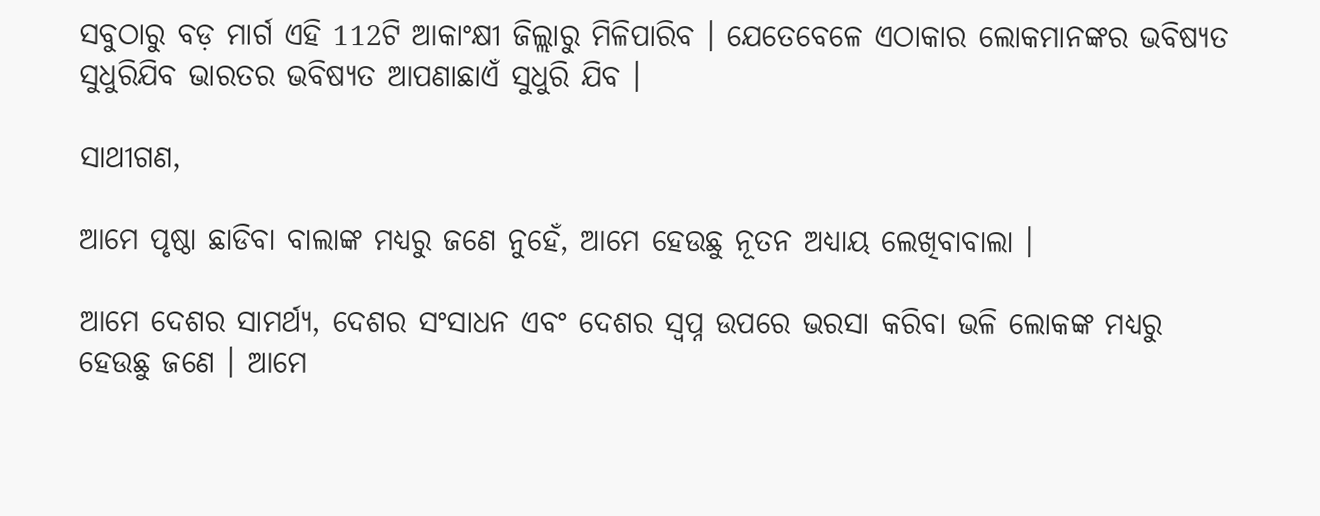ସବୁଠାରୁ ବଡ଼ ମାର୍ଗ ଏହି 112ଟି ଆକାଂକ୍ଷୀ ଜିଲ୍ଲାରୁ ମିଳିପାରିବ । ଯେତେବେଳେ ଏଠାକାର ଲୋକମାନଙ୍କର ଭବିଷ୍ୟତ ସୁଧୁରିଯିବ ଭାରତର ଭବିଷ୍ୟତ ଆପଣାଛାଏଁ ସୁଧୁରି ଯିବ ।

ସାଥୀଗଣ,

ଆମେ ପୃଷ୍ଠା ଛାଡିବା ବାଲାଙ୍କ ମଧ୍ୟରୁ ଜଣେ ନୁହେଁ, ଆମେ ହେଉଛୁ ନୂତନ ଅଧ୍ୟାୟ ଲେଖିବାବାଲା ।

ଆମେ ଦେଶର ସାମର୍ଥ୍ୟ, ଦେଶର ସଂସାଧନ ଏବଂ ଦେଶର ସ୍ୱପ୍ନ ଉପରେ ଭରସା କରିବା ଭଳି ଲୋକଙ୍କ ମଧ୍ୟରୁ ହେଉଛୁ ଜଣେ । ଆମେ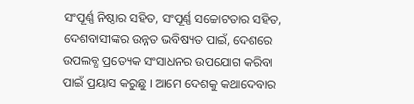ସଂପୂର୍ଣ୍ଣ ନିଷ୍ଠାର ସହିତ, ସଂପୂର୍ଣ୍ଣ ସଚ୍ଚୋଟତାର ସହିତ, ଦେଶବାସୀଙ୍କର ଉନ୍ନତ ଭବିଷ୍ୟତ ପାଇଁ, ଦେଶରେ ଉପଲବ୍ଧ ପ୍ରତ୍ୟେକ ସଂସାଧନର ଉପଯୋଗ କରିବା ପାଇଁ ପ୍ରୟାସ କରୁଛୁ । ଆମେ ଦେଶକୁ କଥାଦେବାର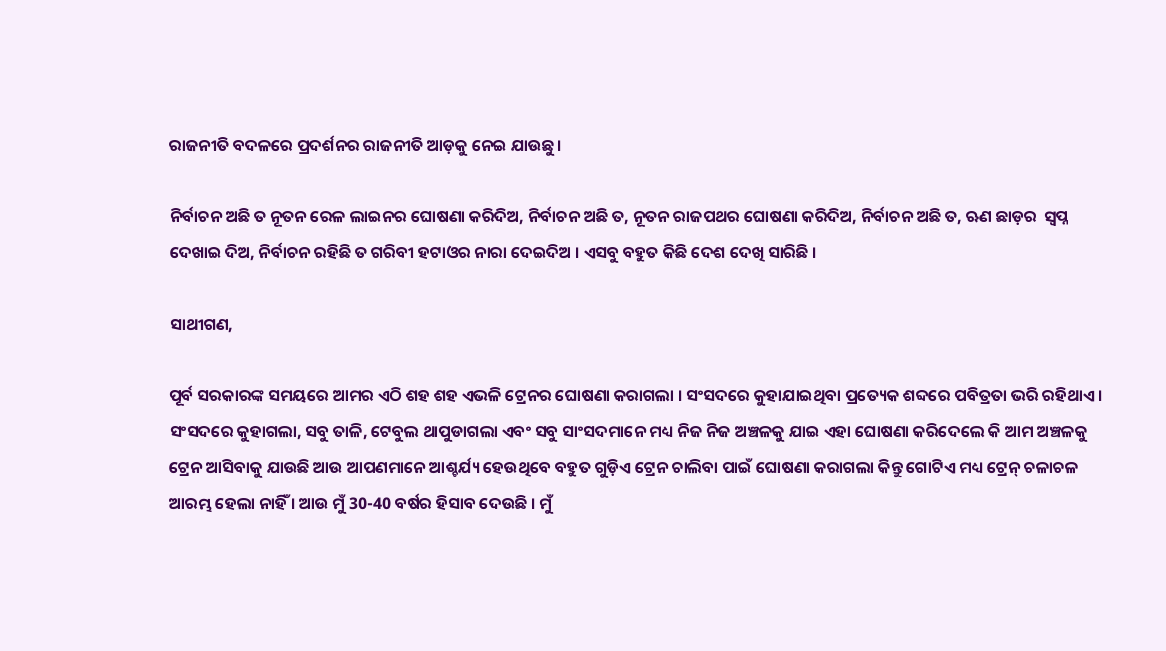ରାଜନୀତି ବଦଳରେ ପ୍ରଦର୍ଶନର ରାଜନୀତି ଆଡ଼କୁ ନେଇ ଯାଉଛୁ ।

ନିର୍ବାଚନ ଅଛି ତ ନୂତନ ରେଳ ଲାଇନର ଘୋଷଣା କରିଦିଅ, ନିର୍ବାଚନ ଅଛି ତ, ନୂତନ ରାଜପଥର ଘୋଷଣା କରିଦିଅ, ନିର୍ବାଚନ ଅଛି ତ, ଋଣ ଛାଡ଼ର  ସ୍ୱପ୍ନ ଦେଖାଇ ଦିଅ, ନିର୍ବାଚନ ରହିଛି ତ ଗରିବୀ ହଟାଓର ନାରା ଦେଇଦିଅ । ଏସବୁ ବହୁତ କିଛି ଦେଶ ଦେଖି ସାରିଛି ।

ସାଥୀଗଣ,

ପୂର୍ବ ସରକାରଙ୍କ ସମୟରେ ଆମର ଏଠି ଶହ ଶହ ଏଭଳି ଟ୍ରେନର ଘୋଷଣା କରାଗଲା । ସଂସଦରେ କୁହାଯାଇଥିବା ପ୍ରତ୍ୟେକ ଶବ୍ଦରେ ପବିତ୍ରତା ଭରି ରହିଥାଏ । ସଂସଦରେ କୁହାଗଲା, ସବୁ ତାଳି, ଟେବୁଲ ଥାପୁଡାଗଲା ଏବଂ ସବୁ ସାଂସଦମାନେ ମଧ୍ୟ ନିଜ ନିଜ ଅଞ୍ଚଳକୁ ଯାଇ ଏହା ଘୋଷଣା କରିଦେଲେ କି ଆମ ଅଞ୍ଚଳକୁ ଟ୍ରେନ ଆସିବାକୁ ଯାଉଛି ଆଉ ଆପଣମାନେ ଆଶ୍ଚର୍ଯ୍ୟ ହେଉଥିବେ ବହୁତ ଗୁଡ଼ିଏ ଟ୍ରେନ ଚାଲିବା ପାଇଁ ଘୋଷଣା କରାଗଲା କିନ୍ତୁ ଗୋଟିଏ ମଧ୍ୟ ଟ୍ରେନ୍ ଚଳାଚଳ ଆରମ୍ଭ ହେଲା ନାହିଁ । ଆଉ ମୁଁ 30-40 ବର୍ଷର ହିସାବ ଦେଉଛି । ମୁଁ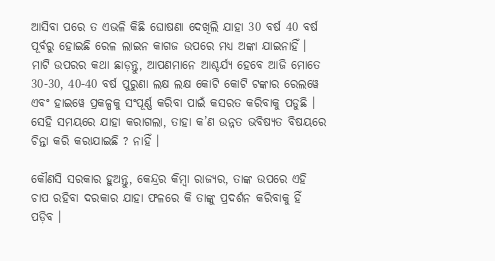ଆସିବା ପରେ ତ ଏଭଳି କିଛି ଘୋଷଣା ଦେଖିଲି ଯାହା 30 ବର୍ଷ 40 ବର୍ଷ ପୂର୍ବରୁ ହୋଇଛି ରେଳ ଲାଇନ କାଗଜ ଉପରେ ମଧ୍ୟ ଅଙ୍କା ଯାଇନାହିଁ । ମାଟି ଉପରର କଥା ଛାଡ଼ନ୍ତୁ, ଆପଣମାନେ ଆଶ୍ଚର୍ଯ୍ୟ ହେବେ ଆଜି ମୋତେ 30-30, 40-40 ବର୍ଷ ପୁରୁଣା ଲକ୍ଷ ଲକ୍ଷ କୋଟି କୋଟି ଟଙ୍କାର ରେଲୱେ ଏବଂ ହାଇୱେ ପ୍ରକଳ୍ପକୁ ସଂପୂର୍ଣ୍ଣ କରିବା ପାଇଁ କସରତ କରିବାକୁ ପଡୁଛି । ସେହି ସମୟରେ ଯାହା କରାଗଲା, ତାହା କ’ଣ ଉନ୍ନତ ଭବିଷ୍ୟତ ବିଷୟରେ ଚିନ୍ତା କରି କରାଯାଇଛି ? ନାହିଁ ।

କୌଣସି ସରକାର ହୁଅନ୍ତୁ, କେନ୍ଦ୍ରର କିମ୍ବା ରାଜ୍ୟର, ତାଙ୍କ ଉପରେ ଏହି ଚାପ ରହିବା ଦରକାର ଯାହା ଫଳରେ କି ତାଙ୍କୁ ପ୍ରଦର୍ଶନ କରିବାକୁ ହିଁ ପଡ଼ିବ ।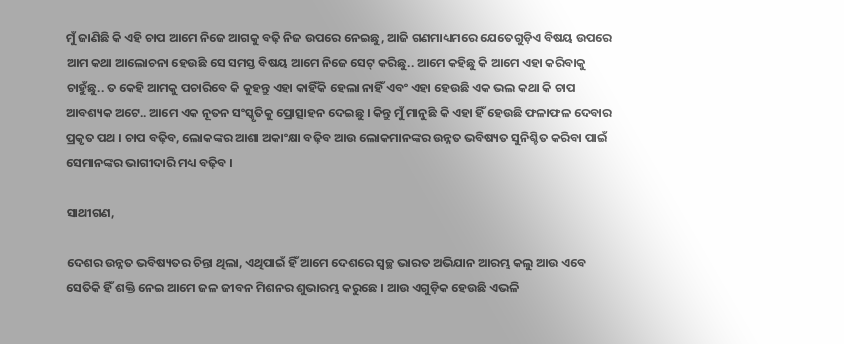ମୁଁ ଜାଣିଛି କି ଏହି ଚାପ ଆମେ ନିଜେ ଆଗକୁ ବଢ଼ି ନିଜ ଉପରେ ନେଇଛୁ, ଆଜି ଗଣମାଧ୍ୟମରେ ଯେତେଗୁଡ଼ିଏ ବିଷୟ ଉପରେ ଆମ କଥା ଆଲୋଚନା ହେଉଛି ସେ ସମସ୍ତ ବିଷୟ ଆମେ ନିଜେ ସେଟ୍ କରିଛୁ.. ଆମେ କହିଛୁ କି ଆମେ ଏହା କରିବାକୁ ଚାହୁଁଛୁ.. ତ କେହି ଆମକୁ ପଚାରିବେ କି କୁହନ୍ତୁ ଏହା କାହିଁକି ହେଲା ନାହିଁ ଏବଂ ଏହା ହେଉଛି ଏକ ଭଲ କଥା କି ଚାପ ଆବଶ୍ୟକ ଅଟେ.. ଆମେ ଏକ ନୂତନ ସଂସ୍କୃତିକୁ ପ୍ରୋତ୍ସାହନ ଦେଇଛୁ । କିନ୍ତୁ ମୁଁ ମାନୁଛି କି ଏହା ହିଁ ହେଉଛି ଫଳାଫଳ ଦେବାର ପ୍ରକୃତ ପଥ । ଚାପ ବଢ଼ିବ, ଲୋକଙ୍କର ଆଶା ଅକାଂକ୍ଷା ବଢ଼ିବ ଆଉ ଲୋକମାନଙ୍କର ଉନ୍ନତ ଭବିଷ୍ୟତ ସୁନିଶ୍ଚିତ କରିବା ପାଇଁ ସେମାନଙ୍କର ଭାଗୀଦାରି ମଧ୍ୟ ବଢ଼ିବ ।

ସାଥୀଗଣ,

ଦେଶର ଉନ୍ନତ ଭବିଷ୍ୟତର ଚିନ୍ତା ଥିଲା, ଏଥିପାଇଁ ହିଁ ଆମେ ଦେଶରେ ସ୍ୱଚ୍ଛ ଭାରତ ଅଭିଯାନ ଆରମ୍ଭ କଲୁ ଆଉ ଏବେ ସେତିକି ହିଁ ଶକ୍ତି ନେଇ ଆମେ ଜଳ ଜୀବନ ମିଶନର ଶୁଭାରମ୍ଭ କରୁଛେ । ଆଉ ଏଗୁଡ଼ିକ ହେଉଛି ଏଭଳି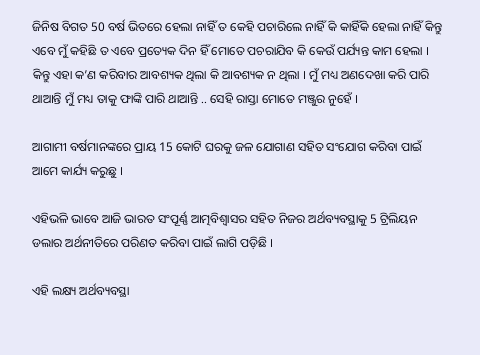ଜିନିଷ ବିଗତ 50 ବର୍ଷ ଭିତରେ ହେଲା ନାହିଁ ତ କେହି ପଚାରିଲେ ନାହିଁ କି କାହିଁକି ହେଲା ନାହିଁ କିନ୍ତୁ ଏବେ ମୁଁ କହିଛି ତ ଏବେ ପ୍ରତ୍ୟେକ ଦିନ ହିଁ ମୋତେ ପଚରାଯିବ କି କେଉଁ ପର୍ଯ୍ୟନ୍ତ କାମ ହେଲା । କିନ୍ତୁ ଏହା କ’ଣ କରିବାର ଆବଶ୍ୟକ ଥିଲା କି ଆବଶ୍ୟକ ନ ଥିଲା । ମୁଁ ମଧ୍ୟ ଅଣଦେଖା କରି ପାରି ଥାଆନ୍ତି ମୁଁ ମଧ୍ୟ ତାକୁ ଫାଙ୍କି ପାରି ଥାଆନ୍ତି .. ସେହି ରାସ୍ତା ମୋତେ ମଞ୍ଜୁର ନୁହେଁ ।

ଆଗାମୀ ବର୍ଷମାନଙ୍କରେ ପ୍ରାୟ 15 କୋଟି ଘରକୁ ଜଳ ଯୋଗାଣ ସହିତ ସଂଯୋଗ କରିବା ପାଇଁ ଆମେ କାର୍ଯ୍ୟ କରୁଛୁ ।

ଏହିଭଳି ଭାବେ ଆଜି ଭାରତ ସଂପୂର୍ଣ୍ଣ ଆତ୍ମବିଶ୍ୱାସର ସହିତ ନିଜର ଅର୍ଥବ୍ୟବସ୍ଥାକୁ 5 ଟ୍ରିଲିୟନ ଡଲାର ଅର୍ଥନୀତିରେ ପରିଣତ କରିବା ପାଇଁ ଲାଗି ପଡ଼ିଛି ।

ଏହି ଲକ୍ଷ୍ୟ ଅର୍ଥବ୍ୟବସ୍ଥା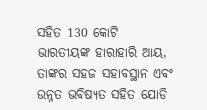ସହିତ 130 କୋଟି ଭାରତୀୟଙ୍କ ହାରାହାରି ଆୟ, ତାଙ୍କର ସହଜ ସହାବସ୍ଥାନ ଏବଂ ଉନ୍ନତ ଭବିଷ୍ୟତ ସହିତ ଯୋଡି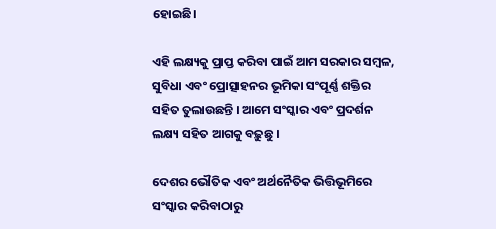ହୋଇଛି।

ଏହି ଲକ୍ଷ୍ୟକୁ ପ୍ରାପ୍ତ କରିବା ପାଇଁ ଆମ ସରକାର ସମ୍ବଳ, ସୁବିଧା ଏବଂ ପ୍ରୋତ୍ସାହନର ଭୂମିକା ସଂପୂର୍ଣ୍ଣ ଶକ୍ତିର ସହିତ ତୁଲାଉଛନ୍ତି । ଆମେ ସଂସ୍କାର ଏବଂ ପ୍ରଦର୍ଶନ ଲକ୍ଷ୍ୟ ସହିତ ଆଗକୁ ବଢ଼ୁଛୁ ।

ଦେଶର ଭୌତିକ ଏବଂ ଅର୍ଥନୈତିକ ଭିତ୍ତିଭୂମିରେ ସଂସ୍କାର କରିବାଠାରୁ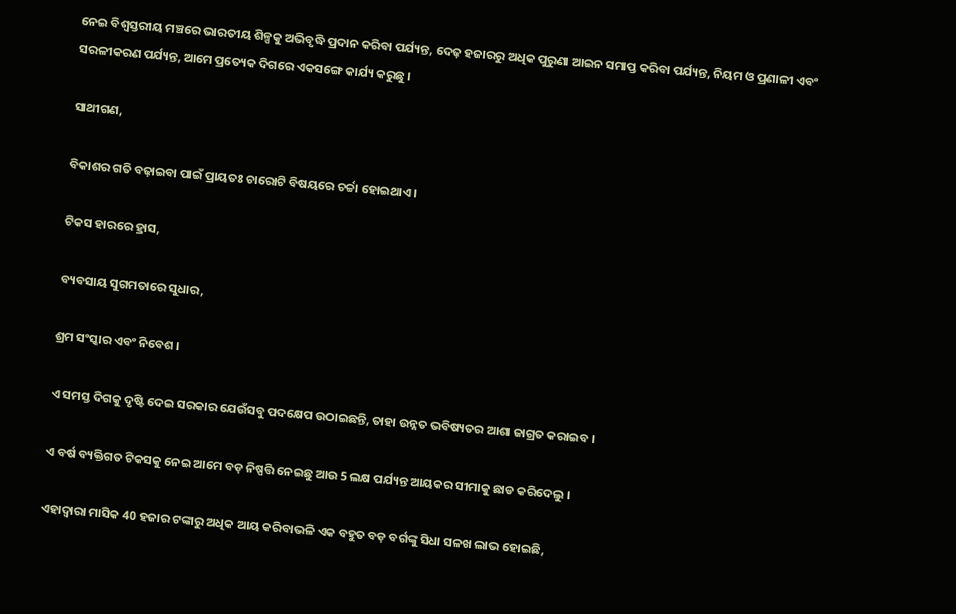ନେଇ ବିଶ୍ୱସ୍ତରୀୟ ମଞ୍ଚରେ ଭାରତୀୟ ଶିଳ୍ପକୁ ଅଭିବୃଦ୍ଧି ପ୍ରଦାନ କରିବା ପର୍ଯ୍ୟନ୍ତ, ଦେଢ଼ ହଜାରରୁ ଅଧିକ ପୁରୁଣା ଆଇନ ସମାପ୍ତ କରିବା ପର୍ଯ୍ୟନ୍ତ, ନିୟମ ଓ ପ୍ରଣାଳୀ ଏବଂ ସରଳୀକରଣ ପର୍ଯ୍ୟନ୍ତ, ଆମେ ପ୍ରତ୍ୟେକ ଦିଗରେ ଏକସଙ୍ଗେ କାର୍ଯ୍ୟ କରୁଛୁ ।

ସାଥୀଗଣ,

ବିକାଶର ଗତି ବଢ଼ାଇବା ପାଇଁ ପ୍ରାୟତଃ ଚାରୋଟି ବିଷୟରେ ଚର୍ଚ୍ଚା ହୋଇଥାଏ ।

ଟିକସ ହାରରେ ହ୍ରାସ,

ବ୍ୟବସାୟ ସୁଗମତାରେ ସୁଧାର,

ଶ୍ରମ ସଂସ୍କାର ଏବଂ ନିବେଶ ।

ଏ ସମସ୍ତ ଦିଗକୁ ଦୃଷ୍ଟି ଦେଇ ସରକାର ଯେଉଁସବୁ ପଦକ୍ଷେପ ଉଠାଇଛନ୍ତି, ତାହା ଉନ୍ନତ ଭବିଷ୍ୟତର ଆଶା ଜାଗ୍ରତ କରାଇବ ।

ଏ ବର୍ଷ ବ୍ୟକ୍ତିଗତ ଟିକସକୁ ନେଇ ଆମେ ବଡ଼ ନିଷ୍ପତ୍ତି ନେଇଛୁ ଆଉ 5 ଲକ୍ଷ ପର୍ଯ୍ୟନ୍ତ ଆୟକର ସୀମାକୁ ଛାଡ କରିଦେଲୁ ।

ଏହାଦ୍ୱାରା ମାସିକ 40 ହଜାର ଟଙ୍କାରୁ ଅଧିକ ଆୟ କରିବାଭଳି ଏକ ବହୁତ ବଡ଼ ବର୍ଗଙ୍କୁ ସିଧା ସଳଖ ଲାଭ ହୋଇଛି,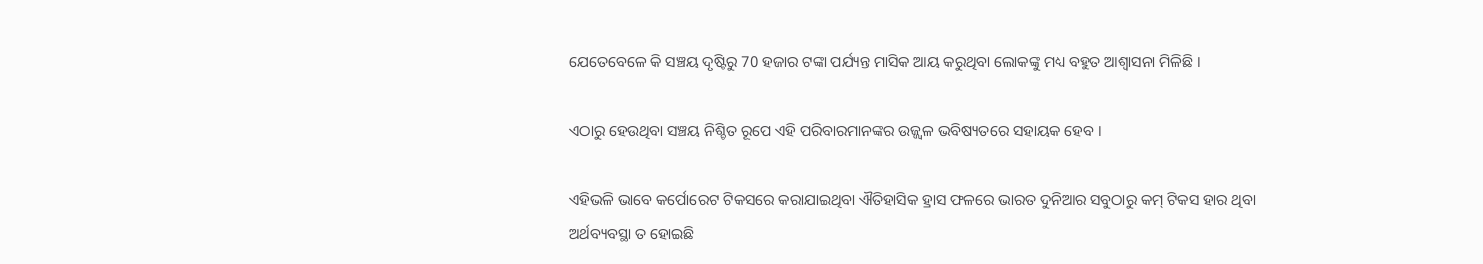ଯେତେବେଳେ କି ସଞ୍ଚୟ ଦୃଷ୍ଟିରୁ 70 ହଜାର ଟଙ୍କା ପର୍ଯ୍ୟନ୍ତ ମାସିକ ଆୟ କରୁଥିବା ଲୋକଙ୍କୁ ମଧ୍ୟ ବହୁତ ଆଶ୍ୱାସନା ମିଳିଛି ।

ଏଠାରୁ ହେଉଥିବା ସଞ୍ଚୟ ନିଶ୍ଚିତ ରୂପେ ଏହି ପରିବାରମାନଙ୍କର ଉଜ୍ଜ୍ୱଳ ଭବିଷ୍ୟତରେ ସହାୟକ ହେବ ।

ଏହିଭଳି ଭାବେ କର୍ପୋରେଟ ଟିକସରେ କରାଯାଇଥିବା ଐତିହାସିକ ହ୍ରାସ ଫଳରେ ଭାରତ ଦୁନିଆର ସବୁଠାରୁ କମ୍ ଟିକସ ହାର ଥିବା ଅର୍ଥବ୍ୟବସ୍ଥା ତ ହୋଇଛି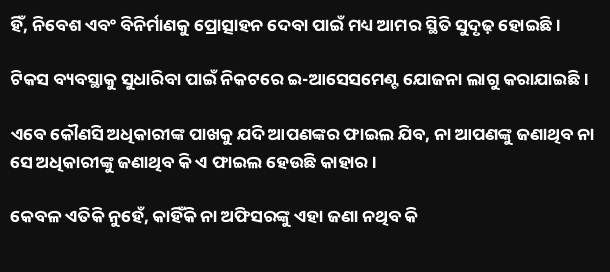ହିଁ, ନିବେଶ ଏବଂ ବିନିର୍ମାଣକୁ ପ୍ରୋତ୍ସାହନ ଦେବା ପାଇଁ ମଧ୍ୟ ଆମର ସ୍ଥିତି ସୁଦୃଢ଼ ହୋଇଛି।

ଟିକସ ବ୍ୟବସ୍ଥାକୁ ସୁଧାରିବା ପାଇଁ ନିକଟରେ ଇ-ଆସେସମେଣ୍ଟ ଯୋଜନା ଲାଗୁ କରାଯାଇଛି ।

ଏବେ କୌଣସି ଅଧିକାରୀଙ୍କ ପାଖକୁ ଯଦି ଆପଣଙ୍କର ଫାଇଲ ଯିବ, ନା ଆପଣଙ୍କୁ ଜଣାଥିବ ନା ସେ ଅଧିକାରୀଙ୍କୁ ଜଣାଥିବ କି ଏ ଫାଇଲ ହେଉଛି କାହାର ।

କେବଳ ଏତିକି ନୁହେଁ, କାହିଁକି ନା ଅଫିସରଙ୍କୁ ଏହା ଜଣା ନଥିବ କି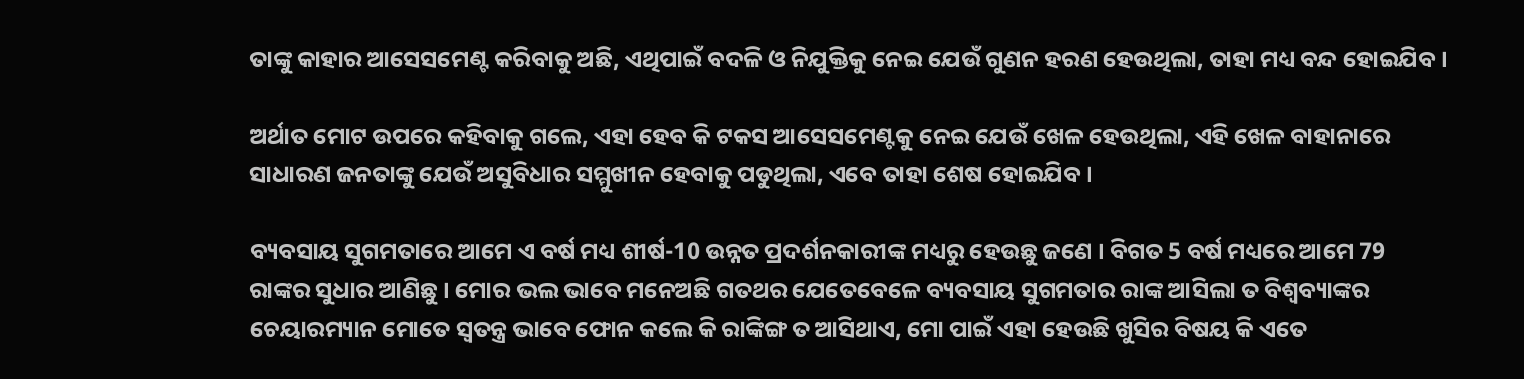ତାଙ୍କୁ କାହାର ଆସେସମେଣ୍ଟ କରିବାକୁ ଅଛି, ଏଥିପାଇଁ ବଦଳି ଓ ନିଯୁକ୍ତିକୁ ନେଇ ଯେଉଁ ଗୁଣନ ହରଣ ହେଉଥିଲା, ତାହା ମଧ୍ୟ ବନ୍ଦ ହୋଇଯିବ ।

ଅର୍ଥାତ ମୋଟ ଉପରେ କହିବାକୁ ଗଲେ, ଏହା ହେବ କି ଟକସ ଆସେସମେଣ୍ଟକୁ ନେଇ ଯେଉଁ ଖେଳ ହେଉଥିଲା, ଏହି ଖେଳ ବାହାନାରେ ସାଧାରଣ ଜନତାଙ୍କୁ ଯେଉଁ ଅସୁବିଧାର ସମ୍ମୁଖୀନ ହେବାକୁ ପଡୁଥିଲା, ଏବେ ତାହା ଶେଷ ହୋଇଯିବ ।

ବ୍ୟବସାୟ ସୁଗମତାରେ ଆମେ ଏ ବର୍ଷ ମଧ୍ୟ ଶୀର୍ଷ-10 ଉନ୍ନତ ପ୍ରଦର୍ଶନକାରୀଙ୍କ ମଧ୍ୟରୁ ହେଉଛୁ ଜଣେ । ବିଗତ 5 ବର୍ଷ ମଧ୍ୟରେ ଆମେ 79 ରାଙ୍କର ସୁଧାର ଆଣିଛୁ । ମୋର ଭଲ ଭାବେ ମନେଅଛି ଗତଥର ଯେତେବେଳେ ବ୍ୟବସାୟ ସୁଗମତାର ରାଙ୍କ ଆସିଲା ତ ବିଶ୍ୱବ୍ୟାଙ୍କର ଚେୟାରମ୍ୟାନ ମୋତେ ସ୍ୱତନ୍ତ୍ର ଭାବେ ଫୋନ କଲେ କି ରାଙ୍କିଙ୍ଗ ତ ଆସିଥାଏ, ମୋ ପାଇଁ ଏହା ହେଉଛି ଖୁସିର ବିଷୟ କି ଏତେ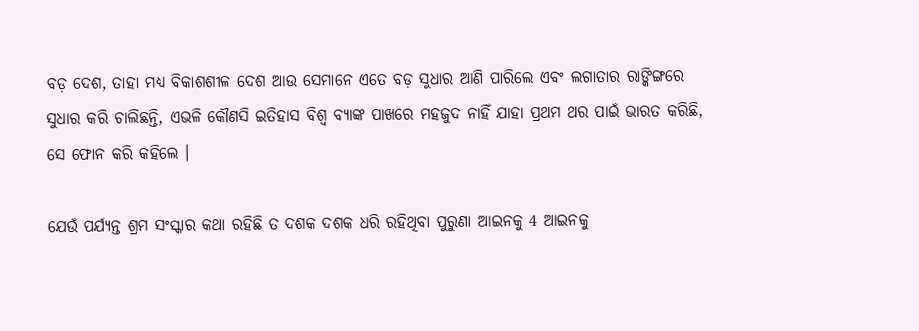ବଡ଼ ଦେଶ, ତାହା ମଧ୍ୟ ବିକାଶଶୀଳ ଦେଶ ଆଉ ସେମାନେ ଏତେ ବଡ଼ ସୁଧାର ଆଣି ପାରିଲେ ଏବଂ ଲଗାତାର ରାଙ୍କିଙ୍ଗରେ ସୁଧାର କରି ଚାଲିଛନ୍ତି, ଏଭଳି କୌଣସି ଇତିହାସ ବିଶ୍ୱ ବ୍ୟାଙ୍କ ପାଖରେ ମହଜୁଦ ନାହିଁ ଯାହା ପ୍ରଥମ ଥର ପାଇଁ ଭାରତ କରିଛି, ସେ ଫୋନ କରି କହିଲେ ।

ଯେଉଁ ପର୍ଯ୍ୟନ୍ତ ଶ୍ରମ ସଂସ୍କାର କଥା ରହିଛି ତ ଦଶକ ଦଶକ ଧରି ରହିଥିବା ପୁରୁଣା ଆଇନକୁ 4 ଆଇନକୁ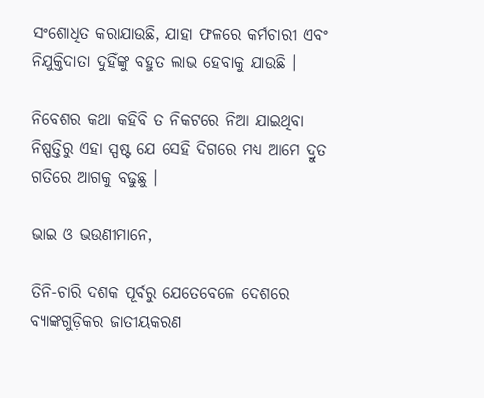ସଂଶୋଧିତ କରାଯାଉଛି, ଯାହା ଫଳରେ କର୍ମଚାରୀ ଏବଂ ନିଯୁକ୍ତିଦାତା ଦୁହିଁଙ୍କୁ ବହୁତ ଲାଭ ହେବାକୁ ଯାଉଛି ।

ନିବେଶର କଥା କହିବି ତ ନିକଟରେ ନିଆ ଯାଇଥିବା ନିଷ୍ପତ୍ତିରୁ ଏହା ସ୍ପଷ୍ଟ ଯେ ସେହି ଦିଗରେ ମଧ୍ୟ ଆମେ ଦ୍ରୁତ ଗତିରେ ଆଗକୁ ବଢୁଛୁ ।

ଭାଇ ଓ ଭଉଣୀମାନେ,

ତିନି-ଚାରି ଦଶକ ପୂର୍ବରୁ ଯେତେବେଳେ ଦେଶରେ ବ୍ୟାଙ୍କଗୁଡ଼ିକର ଜାତୀୟକରଣ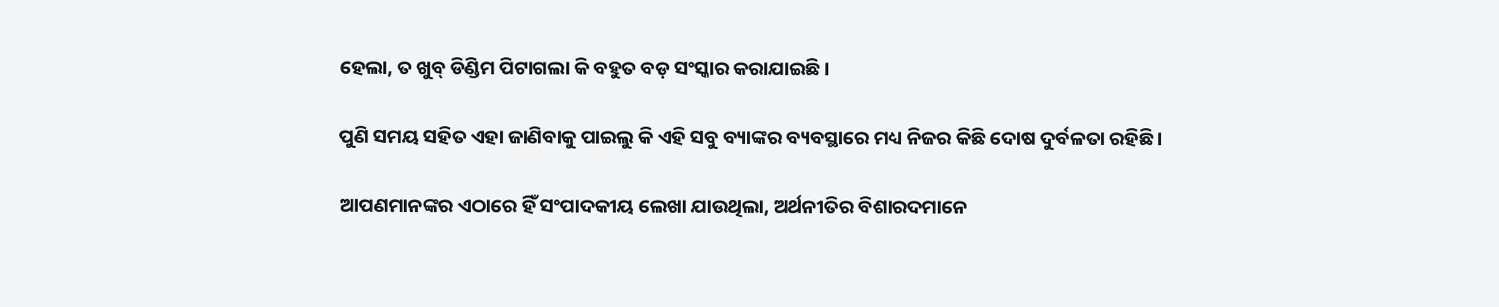ହେଲା, ତ ଖୁବ୍ ଡିଣ୍ଡିମ ପିଟାଗଲା କି ବହୁତ ବଡ଼ ସଂସ୍କାର କରାଯାଇଛି ।

ପୁଣି ସମୟ ସହିତ ଏହା ଜାଣିବାକୁ ପାଇଲୁ କି ଏହି ସବୁ ବ୍ୟାଙ୍କର ବ୍ୟବସ୍ଥାରେ ମଧ୍ୟ ନିଜର କିଛି ଦୋଷ ଦୁର୍ବଳତା ରହିଛି ।

ଆପଣମାନଙ୍କର ଏଠାରେ ହିଁ ସଂପାଦକୀୟ ଲେଖା ଯାଉଥିଲା, ଅର୍ଥନୀତିର ବିଶାରଦମାନେ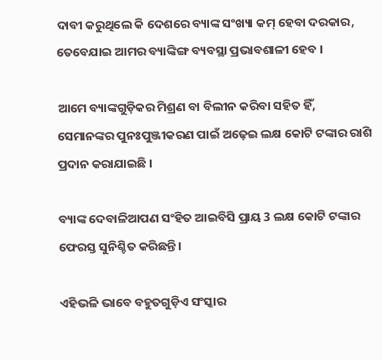ଦାବୀ କରୁଥିଲେ କି ଦେଶରେ ବ୍ୟାଙ୍କ ସଂଖ୍ୟା କମ୍ ହେବା ଦରକାର, ତେବେଯାଇ ଆମର ବ୍ୟାଙ୍କିଙ୍ଗ ବ୍ୟବସ୍ଥା ପ୍ରଭାବଶାଳୀ ହେବ ।

ଆମେ ବ୍ୟାଙ୍କଗୁଡ଼ିକର ମିଶ୍ରଣ ବା ବିଲୀନ କରିବା ସହିତ ହିଁ, ସେମାନଙ୍କର ପୁନଃପୁଞ୍ଜୀକରଣ ପାଇଁ ଅଢ଼େଇ ଲକ୍ଷ କୋଟି ଟଙ୍କାର ରାଶି ପ୍ରଦାନ କରାଯାଇଛି ।

ବ୍ୟାଙ୍କ ଦେବାଳିଆପଣ ସଂହିତ ଆଇବିସି ପ୍ରାୟ 3 ଲକ୍ଷ କୋଟି ଟଙ୍କାର ଫେରସ୍ତ ସୁନିଶ୍ଚିତ କରିଛନ୍ତି ।

ଏହିଭଳି ଭାବେ ବହୁତଗୁଡ଼ିଏ ସଂସ୍କାର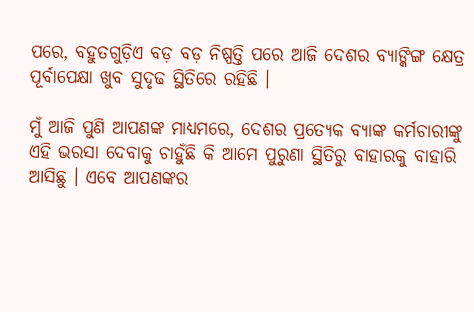ପରେ, ବହୁତଗୁଡ଼ିଏ ବଡ଼ ବଡ଼ ନିଷ୍ପତ୍ତି ପରେ ଆଜି ଦେଶର ବ୍ୟାଙ୍କିଙ୍ଗ କ୍ଷେତ୍ର ପୂର୍ବାପେକ୍ଷା ଖୁବ ସୁଦୃଢ ସ୍ଥିତିରେ ରହିଛି ।

ମୁଁ ଆଜି ପୁଣି ଆପଣଙ୍କ ମାଧ୍ୟମରେ, ଦେଶର ପ୍ରତ୍ୟେକ ବ୍ୟାଙ୍କ କର୍ମଚାରୀଙ୍କୁ ଏହି ଭରସା ଦେବାକୁ ଚାହୁଁଛି କି ଆମେ ପୁରୁଣା ସ୍ଥିତିରୁ ବାହାରକୁ ବାହାରି ଆସିଛୁ । ଏବେ ଆପଣଙ୍କର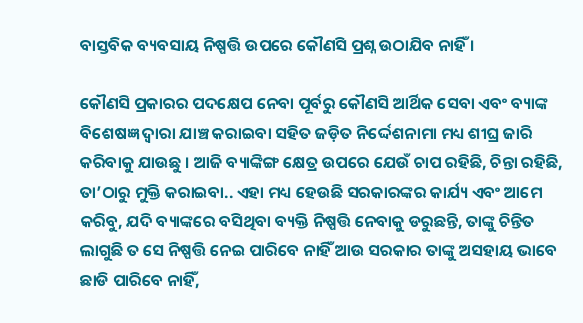ବାସ୍ତବିକ ବ୍ୟବସାୟ ନିଷ୍ପତ୍ତି ଉପରେ କୌଣସି ପ୍ରଶ୍ନ ଉଠାଯିବ ନାହିଁ ।

କୌଣସି ପ୍ରକାରର ପଦକ୍ଷେପ ନେବା ପୂର୍ବରୁ କୌଣସି ଆର୍ଥିକ ସେବା ଏବଂ ବ୍ୟାଙ୍କ ବିଶେଷଜ୍ଞ ଦ୍ୱାରା ଯାଞ୍ଚ କରାଇବା ସହିତ ଜଡ଼ିତ ନିର୍ଦ୍ଦେଶନାମା ମଧ୍ୟ ଶୀଘ୍ର ଜାରି କରିବାକୁ ଯାଉଛୁ । ଆଜି ବ୍ୟାଙ୍କିଙ୍ଗ କ୍ଷେତ୍ର ଉପରେ ଯେଉଁ ଚାପ ରହିଛି, ଚିନ୍ତା ରହିଛି, ତା’ଠାରୁ ମୁକ୍ତି କରାଇବା.. ଏହା ମଧ୍ୟ ହେଉଛି ସରକାରଙ୍କର କାର୍ଯ୍ୟ ଏବଂ ଆମେ କରିବୁ, ଯଦି ବ୍ୟାଙ୍କରେ ବସିଥିବା ବ୍ୟକ୍ତି ନିଷ୍ପତ୍ତି ନେବାକୁ ଡରୁଛନ୍ତି, ତାଙ୍କୁ ଚିନ୍ତିତ ଲାଗୁଛି ତ ସେ ନିଷ୍ପତ୍ତି ନେଇ ପାରିବେ ନାହିଁ ଆଉ ସରକାର ତାଙ୍କୁ ଅସହାୟ ଭାବେ ଛାଡି ପାରିବେ ନାହିଁ,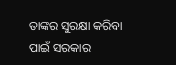ତାଙ୍କର ସୁରକ୍ଷା କରିବା ପାଇଁ ସରକାର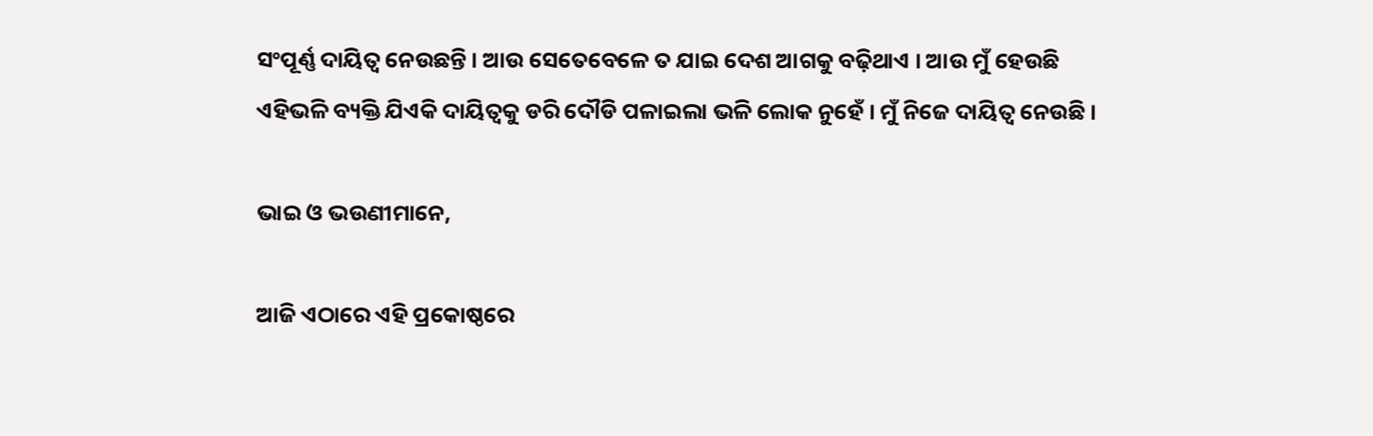ସଂପୂର୍ଣ୍ଣ ଦାୟିତ୍ୱ ନେଉଛନ୍ତି । ଆଉ ସେତେବେଳେ ତ ଯାଇ ଦେଶ ଆଗକୁ ବଢ଼ିଥାଏ । ଆଉ ମୁଁ ହେଉଛି ଏହିଭଳି ବ୍ୟକ୍ତି ଯିଏକି ଦାୟିତ୍ୱକୁ ଡରି ଦୌଡି ପଳାଇଲା ଭଳି ଲୋକ ନୁହେଁ । ମୁଁ ନିଜେ ଦାୟିତ୍ୱ ନେଉଛି ।

ଭାଇ ଓ ଭଉଣୀମାନେ,

ଆଜି ଏଠାରେ ଏହି ପ୍ରକୋଷ୍ଠରେ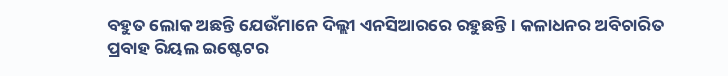ବହୁତ ଲୋକ ଅଛନ୍ତି ଯେଉଁମାନେ ଦିଲ୍ଲୀ ଏନସିଆରରେ ରହୁଛନ୍ତି । କଳାଧନର ଅବିଚାରିତ ପ୍ରବାହ ରିୟଲ ଇଷ୍ଟେଟର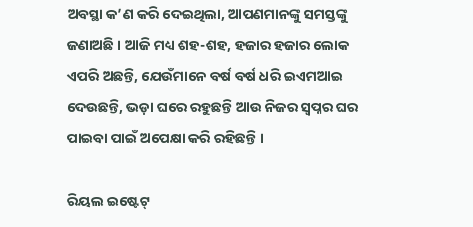ଅବସ୍ଥା କ’ଣ କରି ଦେଇଥିଲା, ଆପଣମାନଙ୍କୁ ସମସ୍ତଙ୍କୁ ଜଣାଅଛି । ଆଜି ମଧ୍ୟ ଶହ-ଶହ, ହଜାର ହଜାର ଲୋକ ଏପରି ଅଛନ୍ତି, ଯେଉଁମାନେ ବର୍ଷ ବର୍ଷ ଧରି ଇଏମଆଇ ଦେଉଛନ୍ତି, ଭଡ଼ା ଘରେ ରହୁଛନ୍ତି ଆଉ ନିଜର ସ୍ୱପ୍ନର ଘର ପାଇବା ପାଇଁ ଅପେକ୍ଷା କରି ରହିଛନ୍ତି ।

ରିୟଲ ଇଷ୍ଟେଟ୍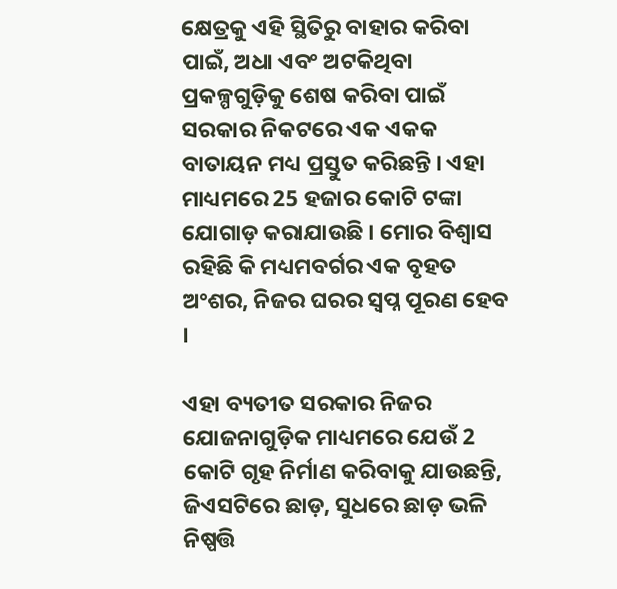କ୍ଷେତ୍ରକୁ ଏହି ସ୍ଥିତିରୁ ବାହାର କରିବା ପାଇଁ, ଅଧା ଏବଂ ଅଟକିଥିବା ପ୍ରକଳ୍ପଗୁଡ଼ିକୁ ଶେଷ କରିବା ପାଇଁ ସରକାର ନିକଟରେ ଏକ ଏକକ ବାତାୟନ ମଧ୍ୟ ପ୍ରସ୍ତୁତ କରିଛନ୍ତି । ଏହା ମାଧ୍ୟମରେ 25 ହଜାର କୋଟି ଟଙ୍କା ଯୋଗାଡ଼ କରାଯାଉଛି । ମୋର ବିଶ୍ୱାସ ରହିଛି କି ମଧ୍ୟମବର୍ଗର ଏକ ବୃହତ ଅଂଶର, ନିଜର ଘରର ସ୍ୱପ୍ନ ପୂରଣ ହେବ ।

ଏହା ବ୍ୟତୀତ ସରକାର ନିଜର ଯୋଜନାଗୁଡ଼ିକ ମାଧ୍ୟମରେ ଯେଉଁ 2 କୋଟି ଗୃହ ନିର୍ମାଣ କରିବାକୁ ଯାଉଛନ୍ତି, ଜିଏସଟିରେ ଛାଡ଼, ସୁଧରେ ଛାଡ଼ ଭଳି ନିଷ୍ପତ୍ତି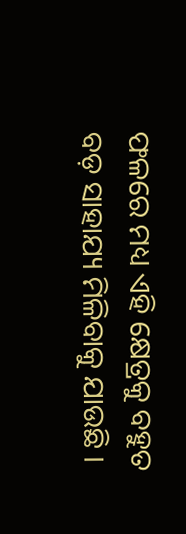ଫଳରେ ମଧ୍ୟ ଏହି କ୍ଷେତ୍ରକୁ ବହୁତ ବଡ଼ ସାହାଯ୍ୟ ମିଳିବାକୁ ଯାଉଛି ।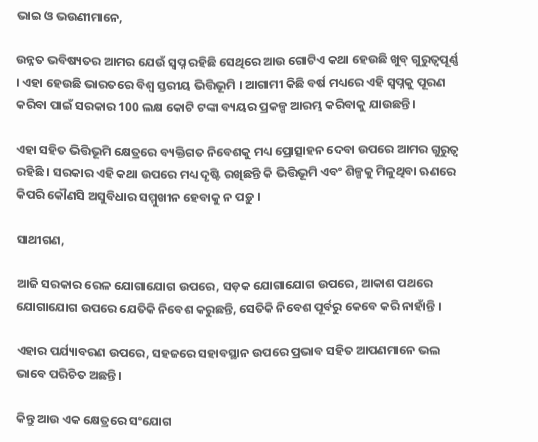ଭାଇ ଓ ଭଉଣୀମାନେ,

ଉନ୍ନତ ଭବିଷ୍ୟତର ଆମର ଯେଉଁ ସ୍ୱପ୍ନ ରହିଛି ସେଥିରେ ଆଉ ଗୋଟିଏ କଥା ହେଉଛି ଖୁବ୍ ଗୁରୁତ୍ୱପୂର୍ଣ୍ଣ । ଏହା ହେଉଛି ଭାରତରେ ବିଶ୍ୱ ସ୍ତରୀୟ ଭିତ୍ତିଭୂମି । ଆଗାମୀ କିଛି ବର୍ଷ ମଧ୍ୟରେ ଏହି ସ୍ୱପ୍ନକୁ ପୂରଣ କରିବା ପାଇଁ ସରକାର 100 ଲକ୍ଷ କୋଟି ଟଙ୍କା ବ୍ୟୟର ପ୍ରକଳ୍ପ ଆରମ୍ଭ କରିବାକୁ ଯାଉଛନ୍ତି ।

ଏହା ସହିତ ଭିତ୍ତିଭୂମି କ୍ଷେତ୍ରରେ ବ୍ୟକ୍ତିଗତ ନିବେଶକୁ ମଧ୍ୟ ପ୍ରୋତ୍ସାହନ ଦେବା ଉପରେ ଆମର ଗୁରୁତ୍ଵ ରହିଛି । ସରକାର ଏହି କଥା ଉପରେ ମଧ୍ୟ ଦୃଷ୍ଟି ରଖିଛନ୍ତି କି ଭିତ୍ତିଭୂମି ଏବଂ ଶିଳ୍ପକୁ ମିଳୁଥିବା ଋଣରେ କିପରି କୌଣସି ଅସୁବିଧାର ସମ୍ମୁଖୀନ ହେବାକୁ ନ ପଡ଼ୁ ।

ସାଥୀଗଣ,

ଆଜି ସରକାର ରେଳ ଯୋଗାଯୋଗ ଉପରେ, ସଡ଼କ ଯୋଗାଯୋଗ ଉପରେ, ଆକାଶ ପଥରେ ଯୋଗାଯୋଗ ଉପରେ ଯେତିକି ନିବେଶ କରୁଛନ୍ତି, ସେତିକି ନିବେଶ ପୂର୍ବରୁ କେବେ କରି ନାହାଁନ୍ତି ।

ଏହାର ପର୍ଯ୍ୟାବରଣ ଉପରେ, ସହଜରେ ସହାବସ୍ଥାନ ଉପରେ ପ୍ରଭାବ ସହିତ ଆପଣମାନେ ଭଲ ଭାବେ ପରିଚିତ ଅଛନ୍ତି ।

କିନ୍ତୁ ଆଉ ଏକ କ୍ଷେତ୍ରରେ ସଂଯୋଗ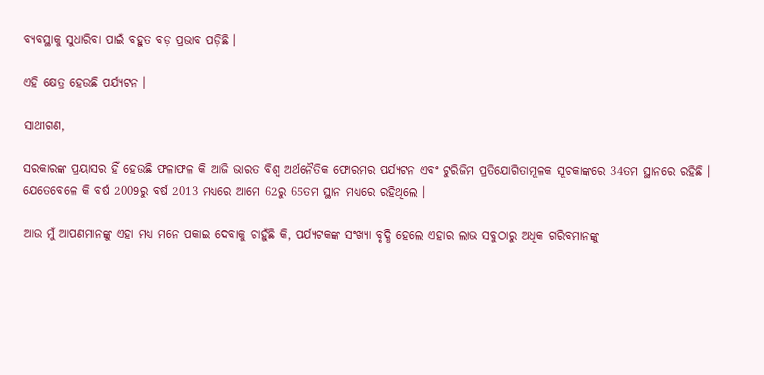ବ୍ୟବସ୍ଥାକୁ ସୁଧାରିବା ପାଇଁ ବହୁତ ବଡ଼ ପ୍ରଭାବ ପଡ଼ିଛି ।

ଏହି କ୍ଷେତ୍ର ହେଉଛି ପର୍ଯ୍ୟଟନ ।

ସାଥୀଗଣ,

ସରକାରଙ୍କ ପ୍ରୟାସର ହିଁ ହେଉଛି ଫଳାଫଳ କି ଆଜି ଭାରତ ବିଶ୍ୱ ଅର୍ଥନୈତିକ ଫୋରମର ପର୍ଯ୍ୟଟନ ଏବଂ ଟୁରିଜିମ ପ୍ରତିଯୋଗିତାମୂଳକ ସୂଚକାଙ୍କରେ 34ତମ ସ୍ଥାନରେ ରହିଛି । ଯେତେବେଳେ କି ବର୍ଷ 2009ରୁ ବର୍ଷ 2013 ମଧ୍ୟରେ ଆମେ 62ରୁ 65ତମ ସ୍ଥାନ ମଧ୍ୟରେ ରହିଥିଲେ ।

ଆଉ ମୁଁ ଆପଣମାନଙ୍କୁ ଏହା ମଧ୍ୟ ମନେ ପକାଇ ଦେବାକୁ ଚାହୁଁଛି କି, ପର୍ଯ୍ୟଟକଙ୍କ ସଂଖ୍ୟା ବୃଦ୍ଧି ହେଲେ ଏହାର ଲାଭ ସବୁଠାରୁ ଅଧିକ ଗରିବମାନଙ୍କୁ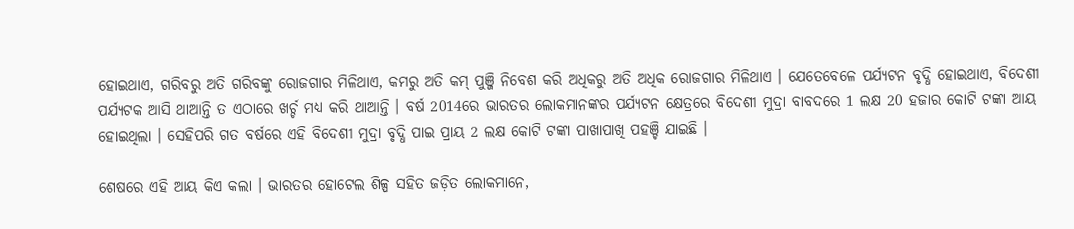ହୋଇଥାଏ, ଗରିବରୁ ଅତି ଗରିବଙ୍କୁ ରୋଜଗାର ମିଳିଥାଏ, କମରୁ ଅତି କମ୍ ପୁଞ୍ଜି ନିବେଶ କରି ଅଧିକରୁ ଅତି ଅଧିକ ରୋଜଗାର ମିଳିଥାଏ । ଯେତେବେଳେ ପର୍ଯ୍ୟଟନ ବୃଦ୍ଧି ହୋଇଥାଏ, ବିଦେଶୀ ପର୍ଯ୍ୟଟକ ଆସି ଥାଆନ୍ତି ତ ଏଠାରେ ଖର୍ଚ୍ଚ ମଧ୍ୟ କରି ଥାଆନ୍ତି । ବର୍ଷ 2014ରେ ଭାରତର ଲୋକମାନଙ୍କର ପର୍ଯ୍ୟଟନ କ୍ଷେତ୍ରରେ ବିଦେଶୀ ମୁଦ୍ରା ବାବଦରେ 1 ଲକ୍ଷ 20 ହଜାର କୋଟି ଟଙ୍କା ଆୟ ହୋଇଥିଲା । ସେହିପରି ଗତ ବର୍ଷରେ ଏହି ବିଦେଶୀ ମୁଦ୍ରା ବୃଦ୍ଧି ପାଇ ପ୍ରାୟ 2 ଲକ୍ଷ କୋଟି ଟଙ୍କା ପାଖାପାଖି ପହଞ୍ଚି ଯାଇଛି ।

ଶେଷରେ ଏହି ଆୟ କିଏ କଲା । ଭାରତର ହୋଟେଲ ଶିଳ୍ପ ସହିତ ଜଡ଼ିତ ଲୋକମାନେ,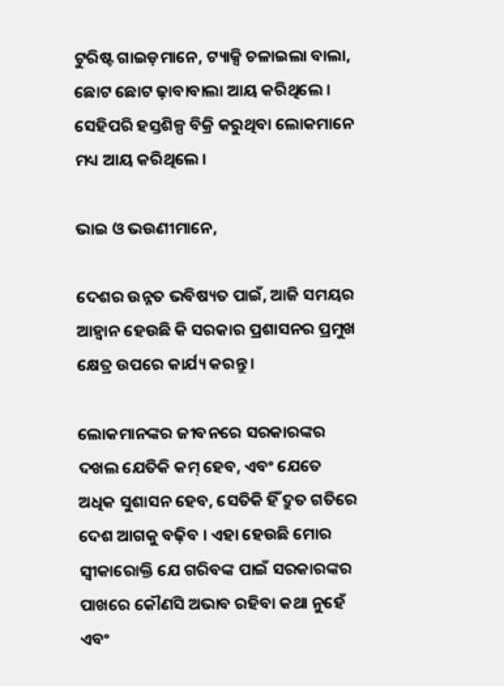ଟୁରିଷ୍ଟ ଗାଇଡ଼ମାନେ, ଟ୍ୟାକ୍ସି ଚଳାଇଲା ବାଲା, ଛୋଟ ଛୋଟ ଢ଼ାବାବାଲା ଆୟ କରିଥିଲେ । ସେହିପରି ହସ୍ତଶିଳ୍ପ ବିକ୍ରି କରୁଥିବା ଲୋକମାନେ ମଧ୍ୟ ଆୟ କରିଥିଲେ ।

ଭାଇ ଓ ଭଉଣୀମାନେ,

ଦେଶର ଉନ୍ନତ ଭବିଷ୍ୟତ ପାଇଁ, ଆଜି ସମୟର ଆହ୍ୱାନ ହେଉଛି କି ସରକାର ପ୍ରଶାସନର ପ୍ରମୁଖ କ୍ଷେତ୍ର ଉପରେ କାର୍ଯ୍ୟ କରନ୍ତୁ ।

ଲୋକମାନଙ୍କର ଜୀବନରେ ସରକାରଙ୍କର ଦଖଲ ଯେତିକି କମ୍ ହେବ, ଏବଂ ଯେତେ ଅଧିକ ସୁଶାସନ ହେବ, ସେତିକି ହିଁ ଦ୍ରୁତ ଗତିରେ ଦେଶ ଆଗକୁ ବଢ଼ିବ । ଏହା ହେଉଛି ମୋର ସ୍ୱୀକାରୋକ୍ତି ଯେ ଗରିବଙ୍କ ପାଇଁ ସରକାରଙ୍କର ପାଖରେ କୌଣସି ଅଭାବ ରହିବା କଥା ନୁହେଁ ଏବଂ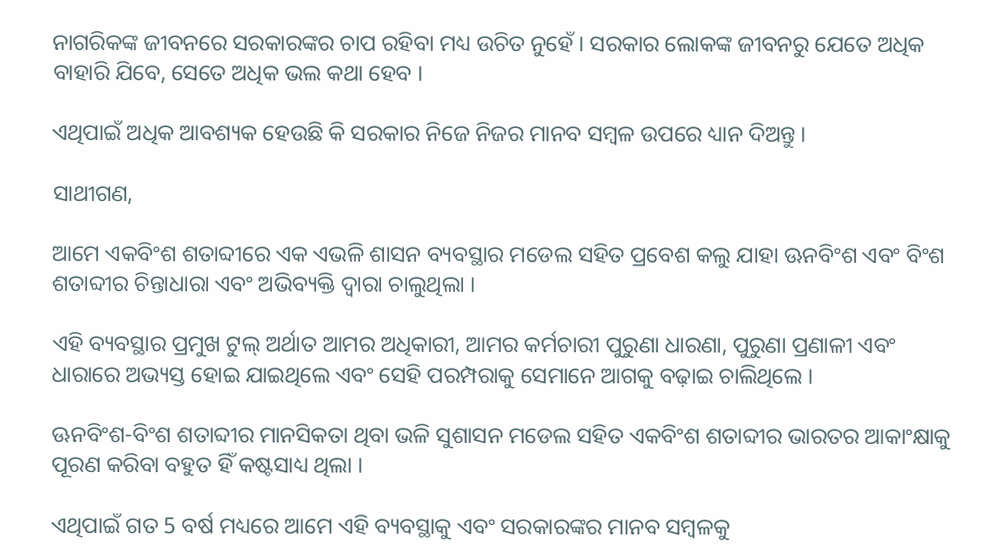ନାଗରିକଙ୍କ ଜୀବନରେ ସରକାରଙ୍କର ଚାପ ରହିବା ମଧ୍ୟ ଉଚିତ ନୁହେଁ । ସରକାର ଲୋକଙ୍କ ଜୀବନରୁ ଯେତେ ଅଧିକ ବାହାରି ଯିବେ, ସେତେ ଅଧିକ ଭଲ କଥା ହେବ ।

ଏଥିପାଇଁ ଅଧିକ ଆବଶ୍ୟକ ହେଉଛି କି ସରକାର ନିଜେ ନିଜର ମାନବ ସମ୍ବଳ ଉପରେ ଧ୍ୟାନ ଦିଅନ୍ତୁ ।

ସାଥୀଗଣ,

ଆମେ ଏକବିଂଶ ଶତାବ୍ଦୀରେ ଏକ ଏଭଳି ଶାସନ ବ୍ୟବସ୍ଥାର ମଡେଲ ସହିତ ପ୍ରବେଶ କଲୁ ଯାହା ଊନବିଂଶ ଏବଂ ବିଂଶ ଶତାବ୍ଦୀର ଚିନ୍ତାଧାରା ଏବଂ ଅଭିବ୍ୟକ୍ତି ଦ୍ୱାରା ଚାଲୁଥିଲା ।

ଏହି ବ୍ୟବସ୍ଥାର ପ୍ରମୁଖ ଟୁଲ୍ ଅର୍ଥାତ ଆମର ଅଧିକାରୀ, ଆମର କର୍ମଚାରୀ ପୁରୁଣା ଧାରଣା, ପୁରୁଣା ପ୍ରଣାଳୀ ଏବଂ ଧାରାରେ ଅଭ୍ୟସ୍ତ ହୋଇ ଯାଇଥିଲେ ଏବଂ ସେହି ପରମ୍ପରାକୁ ସେମାନେ ଆଗକୁ ବଢ଼ାଇ ଚାଲିଥିଲେ ।

ଊନବିଂଶ-ବିଂଶ ଶତାବ୍ଦୀର ମାନସିକତା ଥିବା ଭଳି ସୁଶାସନ ମଡେଲ ସହିତ ଏକବିଂଶ ଶତାବ୍ଦୀର ଭାରତର ଆକାଂକ୍ଷାକୁ ପୂରଣ କରିବା ବହୁତ ହିଁ କଷ୍ଟସାଧ୍ୟ ଥିଲା ।

ଏଥିପାଇଁ ଗତ 5 ବର୍ଷ ମଧ୍ୟରେ ଆମେ ଏହି ବ୍ୟବସ୍ଥାକୁ ଏବଂ ସରକାରଙ୍କର ମାନବ ସମ୍ବଳକୁ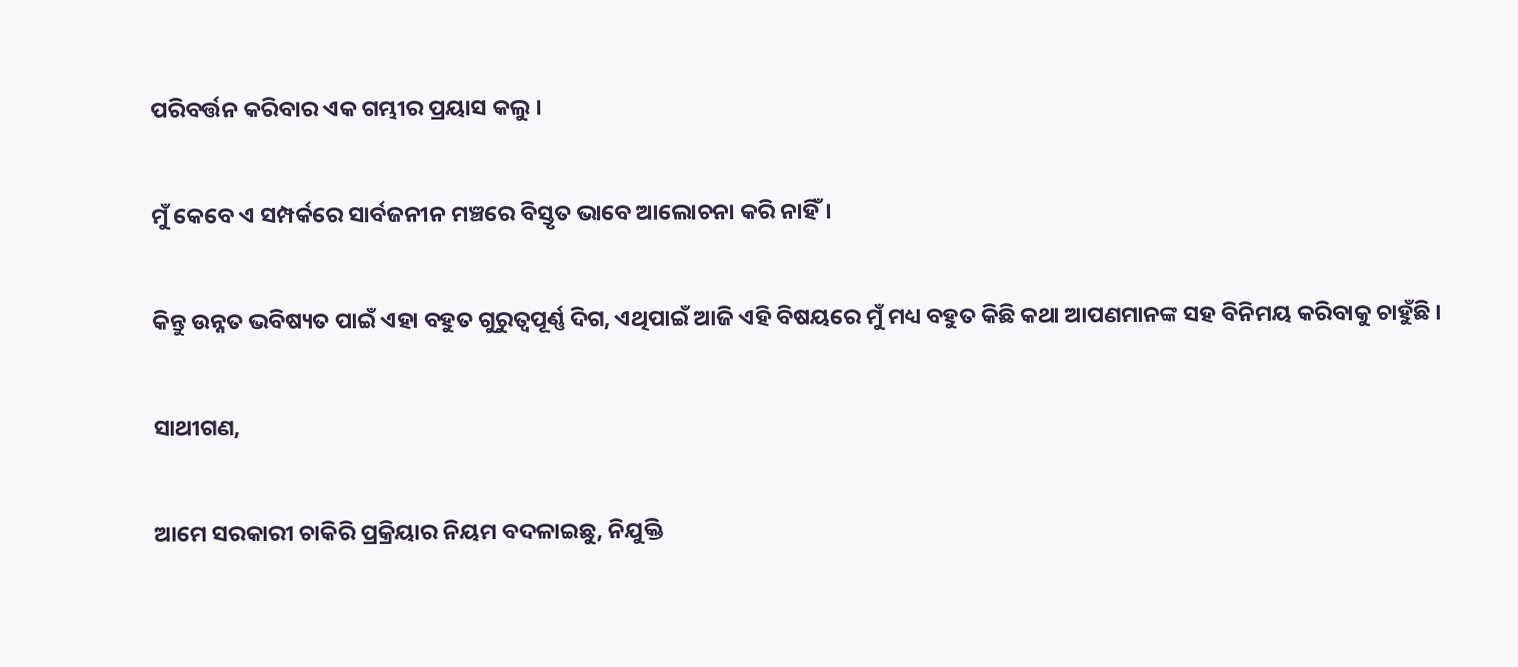ପରିବର୍ତ୍ତନ କରିବାର ଏକ ଗମ୍ଭୀର ପ୍ରୟାସ କଲୁ ।

ମୁଁ କେବେ ଏ ସମ୍ପର୍କରେ ସାର୍ବଜନୀନ ମଞ୍ଚରେ ବିସ୍ତୃତ ଭାବେ ଆଲୋଚନା କରି ନାହିଁ।

କିନ୍ତୁ ଉନ୍ନତ ଭବିଷ୍ୟତ ପାଇଁ ଏହା ବହୁତ ଗୁରୁତ୍ୱପୂର୍ଣ୍ଣ ଦିଗ, ଏଥିପାଇଁ ଆଜି ଏହି ବିଷୟରେ ମୁଁ ମଧ୍ୟ ବହୁତ କିଛି କଥା ଆପଣମାନଙ୍କ ସହ ବିନିମୟ କରିବାକୁ ଚାହୁଁଛି ।

ସାଥୀଗଣ,

ଆମେ ସରକାରୀ ଚାକିରି ପ୍ରକ୍ରିୟାର ନିୟମ ବଦଳାଇଛୁ, ନିଯୁକ୍ତି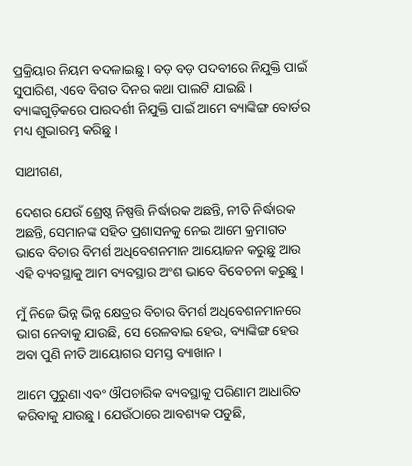ପ୍ରକ୍ରିୟାର ନିୟମ ବଦଳାଇଛୁ । ବଡ଼ ବଡ଼ ପଦବୀରେ ନିଯୁକ୍ତି ପାଇଁ ସୁପାରିଶ, ଏବେ ବିଗତ ଦିନର କଥା ପାଲଟି ଯାଇଛି । ବ୍ୟାଙ୍କଗୁଡ଼ିକରେ ପାରଦର୍ଶୀ ନିଯୁକ୍ତି ପାଇଁ ଆମେ ବ୍ୟାଙ୍କିଙ୍ଗ ବୋର୍ଡର ମଧ୍ୟ ଶୁଭାରମ୍ଭ କରିଛୁ ।

ସାଥୀଗଣ,

ଦେଶର ଯେଉଁ ଶ୍ରେଷ୍ଠ ନିଷ୍ପତ୍ତି ନିର୍ଦ୍ଧାରକ ଅଛନ୍ତି, ନୀତି ନିର୍ଦ୍ଧାରକ ଅଛନ୍ତି, ସେମାନଙ୍କ ସହିତ ପ୍ରଶାସନକୁ ନେଇ ଆମେ କ୍ରମାଗତ ଭାବେ ବିଚାର ବିମର୍ଶ ଅଧିବେଶନମାନ ଆୟୋଜନ କରୁଛୁ ଆଉ ଏହି ବ୍ୟବସ୍ଥାକୁ ଆମ ବ୍ୟବସ୍ଥାର ଅଂଶ ଭାବେ ବିବେଚନା କରୁଛୁ ।

ମୁଁ ନିଜେ ଭିନ୍ନ ଭିନ୍ନ କ୍ଷେତ୍ରର ବିଚାର ବିମର୍ଶ ଅଧିବେଶନମାନରେ ଭାଗ ନେବାକୁ ଯାଉଛି, ସେ ରେଳବାଇ ହେଉ, ବ୍ୟାଙ୍କିଙ୍ଗ ହେଉ ଅବା ପୁଣି ନୀତି ଆୟୋଗର ସମସ୍ତ ବ୍ୟାଖାନ ।

ଆମେ ପୁରୁଣା ଏବଂ ଔପଚାରିକ ବ୍ୟବସ୍ଥାକୁ ପରିଣାମ ଆଧାରିତ କରିବାକୁ ଯାଉଛୁ । ଯେଉଁଠାରେ ଆବଶ୍ୟକ ପଡୁଛି,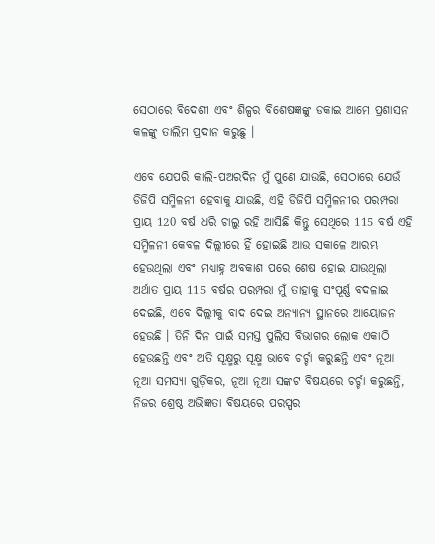ସେଠାରେ ବିଦେଶୀ ଏବଂ ଶିଳ୍ପର ବିଶେଷଜ୍ଞଙ୍କୁ ଡକାଇ ଆମେ ପ୍ରଶାସନ କଳଙ୍କୁ ତାଲିମ ପ୍ରଦାନ କରୁଛୁ ।

ଏବେ ଯେପରି କାଲି-ପଅରଦିନ ମୁଁ ପୁଣେ ଯାଉଛି, ସେଠାରେ ଯେଉଁ ଡିଜିପି ସମ୍ମିଳନୀ ହେବାକୁ ଯାଉଛି, ଏହି ଡିଜିପି ସମ୍ମିଳନୀର ପରମ୍ପରା ପ୍ରାୟ 120 ବର୍ଷ ଧରି ଚାଲୁ ରହି ଆସିଛି କିନ୍ତୁ ସେଥିରେ 115 ବର୍ଷ ଏହି ସମ୍ମିଳନୀ କେବଳ ଦିଲ୍ଲୀରେ ହିଁ ହୋଇଛି ଆଉ ସକାଳେ ଆରମ୍ଭ ହେଉଥିଲା ଏବଂ ମଧ୍ୟାହ୍ନ ଅବକାଶ ପରେ ଶେଷ ହୋଇ ଯାଉଥିଲା ଅର୍ଥାତ ପ୍ରାୟ 115 ବର୍ଷର ପରମ୍ପରା ମୁଁ ତାହାକୁ ସଂପୂର୍ଣ୍ଣ ବଦଳାଇ ଦେଇଛି, ଏବେ ଦିଲ୍ଲୀକୁ ବାଦ ଦେଇ ଅନ୍ୟାନ୍ୟ ସ୍ଥାନରେ ଆୟୋଜନ ହେଉଛି । ତିନି ଦିନ ପାଇଁ ସମସ୍ତ ପୁଲିସ ବିଭାଗର ଲୋକ ଏକାଠି ହେଉଛନ୍ତି ଏବଂ ଅତି ସୂକ୍ଷ୍ମରୁ ସୂକ୍ଷ୍ମ ଭାବେ ଚର୍ଚ୍ଚା କରୁଛନ୍ତି ଏବଂ ନୂଆ ନୂଆ ସମସ୍ୟା ଗୁଡ଼ିକର, ନୂଆ ନୂଆ ସଙ୍କଟ ବିଷୟରେ ଚର୍ଚ୍ଚା କରୁଛନ୍ତି, ନିଜର ଶ୍ରେଷ୍ଠ ଅଭିଜ୍ଞତା ବିଷୟରେ ପରସ୍ପର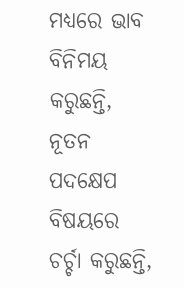ମଧ୍ୟରେ ଭାବ ବିନିମୟ କରୁଛନ୍ତି, ନୂତନ ପଦକ୍ଷେପ ବିଷୟରେ ଚର୍ଚ୍ଚା କରୁଛନ୍ତି,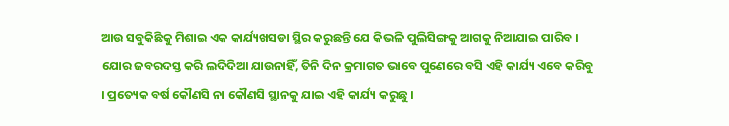ଆଉ ସବୁକିଛିକୁ ମିଶାଇ ଏକ କାର୍ଯ୍ୟଖସଡା ସ୍ଥିର କରୁଛନ୍ତି ଯେ କିଭଳି ପୁଲିସିଙ୍ଗକୁ ଆଗକୁ ନିଆଯାଇ ପାରିବ । ଯୋର ଜବରଦସ୍ତ କରି ଲଦିଦିଆ ଯାଉନାହିଁ, ତିନି ଦିନ କ୍ରମାଗତ ଭାବେ ପୁଣେରେ ବସି ଏହି କାର୍ଯ୍ୟ ଏବେ କରିବୁ । ପ୍ରତ୍ୟେକ ବର୍ଷ କୌଣସି ନା କୌଣସି ସ୍ଥାନକୁ ଯାଇ ଏହି କାର୍ଯ୍ୟ କରୁଛୁ ।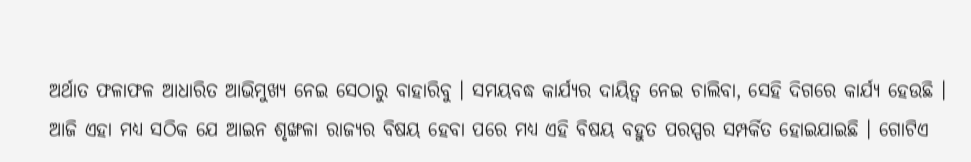ଅର୍ଥାତ ଫଳାଫଳ ଆଧାରିତ ଆଭିମୁଖ୍ୟ ନେଇ ସେଠାରୁ ବାହାରିବୁ । ସମୟବଦ୍ଧ କାର୍ଯ୍ୟର ଦାୟିତ୍ୱ ନେଇ ଚାଲିବା, ସେହି ଦିଗରେ କାର୍ଯ୍ୟ ହେଉଛି । ଆଜି ଏହା ମଧ୍ୟ ସଠିକ ଯେ ଆଇନ ଶୃଙ୍ଖଳା ରାଜ୍ୟର ବିଷୟ ହେବା ପରେ ମଧ୍ୟ ଏହି ବିଷୟ ବହୁତ ପରସ୍ପର ସମ୍ପର୍କିତ ହୋଇଯାଇଛି । ଗୋଟିଏ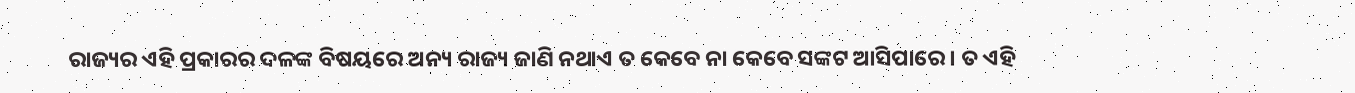ରାଜ୍ୟର ଏହି ପ୍ରକାରର ଦଳଙ୍କ ବିଷୟରେ ଅନ୍ୟ ରାଜ୍ୟ ଜାଣି ନଥାଏ ତ କେବେ ନା କେବେ ସଙ୍କଟ ଆସିପାରେ । ତ ଏହି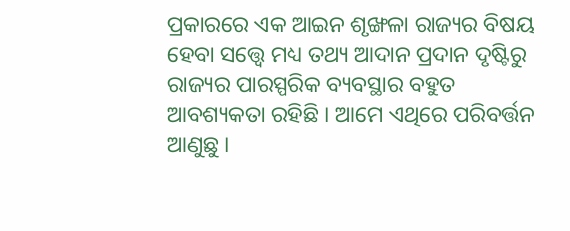ପ୍ରକାରରେ ଏକ ଆଇନ ଶୃଙ୍ଖଳା ରାଜ୍ୟର ବିଷୟ ହେବା ସତ୍ତ୍ୱେ ମଧ୍ୟ ତଥ୍ୟ ଆଦାନ ପ୍ରଦାନ ଦୃଷ୍ଟିରୁ ରାଜ୍ୟର ପାରସ୍ପରିକ ବ୍ୟବସ୍ଥାର ବହୁତ ଆବଶ୍ୟକତା ରହିଛି । ଆମେ ଏଥିରେ ପରିବର୍ତ୍ତନ ଆଣୁଛୁ ।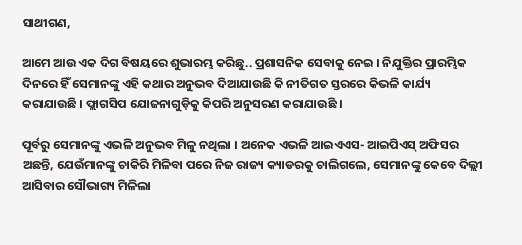ସାଥୀଗଣ,

ଆମେ ଆଉ ଏକ ଦିଗ ବିଷୟରେ ଶୁଭାରମ୍ଭ କରିଛୁ.. ପ୍ରଶାସନିକ ସେବାକୁ ନେଇ । ନିଯୁକ୍ତିର ପ୍ରାରମ୍ଭିକ ଦିନରେ ହିଁ ସେମାନଙ୍କୁ ଏହି କଥାର ଅନୁଭବ ଦିଆଯାଉଛି କି ନୀତିଗତ ସ୍ତରରେ କିଭଳି କାର୍ଯ୍ୟ କରାଯାଉଛି । ଫ୍ଲାଗସିପ ଯୋଜନାଗୁଡ଼ିକୁ କିପରି ଅନୁସରଣ କରାଯାଉଛି ।

ପୂର୍ବରୁ ସେମାନଙ୍କୁ ଏଭଳି ଅନୁଭବ ମିଳୁ ନଥିଲା । ଅନେକ ଏଭଳି ଆଇଏଏସ- ଆଇପିଏସ୍ ଅଫିସର ଅଛନ୍ତି, ଯେଉଁମାନଙ୍କୁ ଚାକିରି ମିଳିବା ପରେ ନିଜ ରାଜ୍ୟ କ୍ୟାଡରକୁ ଚାଲିଗଲେ, ସେମାନଙ୍କୁ କେବେ ଦିଲ୍ଲୀ ଆସିବାର ସୌଭାଗ୍ୟ ମିଳିଲା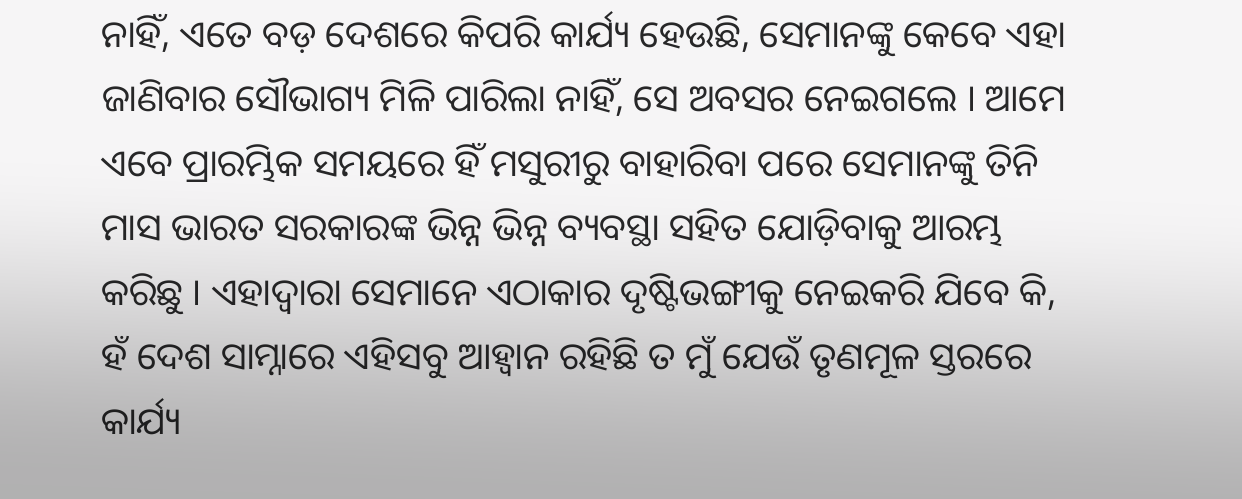ନାହିଁ, ଏତେ ବଡ଼ ଦେଶରେ କିପରି କାର୍ଯ୍ୟ ହେଉଛି, ସେମାନଙ୍କୁ କେବେ ଏହା ଜାଣିବାର ସୌଭାଗ୍ୟ ମିଳି ପାରିଲା ନାହିଁ, ସେ ଅବସର ନେଇଗଲେ । ଆମେ ଏବେ ପ୍ରାରମ୍ଭିକ ସମୟରେ ହିଁ ମସୁରୀରୁ ବାହାରିବା ପରେ ସେମାନଙ୍କୁ ତିନି ମାସ ଭାରତ ସରକାରଙ୍କ ଭିନ୍ନ ଭିନ୍ନ ବ୍ୟବସ୍ଥା ସହିତ ଯୋଡ଼ିବାକୁ ଆରମ୍ଭ କରିଛୁ । ଏହାଦ୍ୱାରା ସେମାନେ ଏଠାକାର ଦୃଷ୍ଟିଭଙ୍ଗୀକୁ ନେଇକରି ଯିବେ କି, ହଁ ଦେଶ ସାମ୍ନାରେ ଏହିସବୁ ଆହ୍ୱାନ ରହିଛି ତ ମୁଁ ଯେଉଁ ତୃଣମୂଳ ସ୍ତରରେ କାର୍ଯ୍ୟ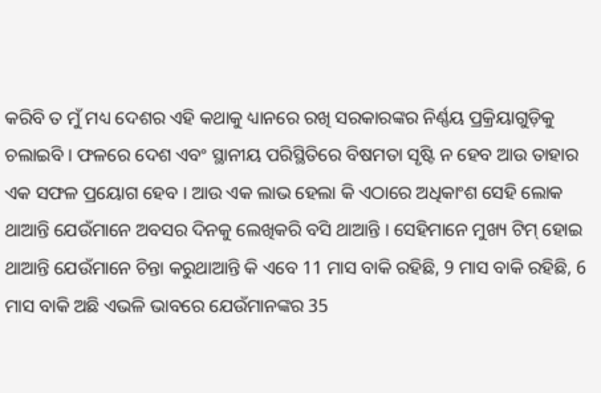କରିବି ତ ମୁଁ ମଧ୍ୟ ଦେଶର ଏହି କଥାକୁ ଧ୍ୟାନରେ ରଖି ସରକାରଙ୍କର ନିର୍ଣ୍ଣୟ ପ୍ରକ୍ରିୟାଗୁଡ଼ିକୁ ଚଲାଇବି । ଫଳରେ ଦେଶ ଏବଂ ସ୍ଥାନୀୟ ପରିସ୍ଥିତିରେ ବିଷମତା ସୃଷ୍ଟି ନ ହେବ ଆଉ ତାହାର ଏକ ସଫଳ ପ୍ରୟୋଗ ହେବ । ଆଉ ଏକ ଲାଭ ହେଲା କି ଏଠାରେ ଅଧିକାଂଶ ସେହି ଲୋକ ଥାଆନ୍ତି ଯେଉଁମାନେ ଅବସର ଦିନକୁ ଲେଖିକରି ବସି ଥାଆନ୍ତି । ସେହିମାନେ ମୁଖ୍ୟ ଟିମ୍ ହୋଇ ଥାଆନ୍ତି ଯେଉଁମାନେ ଚିନ୍ତା କରୁଥାଆନ୍ତି କି ଏବେ 11 ମାସ ବାକି ରହିଛି, 9 ମାସ ବାକି ରହିଛି, 6 ମାସ ବାକି ଅଛି ଏଭଳି ଭାବରେ ଯେଉଁମାନଙ୍କର 35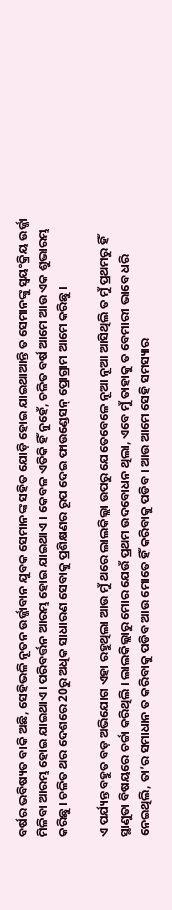ବର୍ଷର ଭବିଷ୍ୟତ ବାକି ଅଛି, ସେହିଭଳି ନୂତନ ଉର୍ଜ୍ଜାବାନ ଯୁବକ ସେମାନଙ୍କ ସହିତ ଯୋଡ଼ି ହୋଇ ଯାଇଥାଆନ୍ତି ତ ସେମାନଙ୍କୁ ସ୍ୱୟଂକ୍ରିୟ ଉର୍ଜ୍ଜା ମିଳିବା ଆରମ୍ଭ ହୋଇ ଯାଇଥାଏ। ପରିବର୍ତ୍ତନ ଆରମ୍ଭ ହୋଇ ଯାଇଥାଏ । କେବଳ ଏତିକି ହିଁ ନୁହେଁ, ଚଳିତ ବର୍ଷ ଆମେ ଆଉ ଏକ ଶୁଭାରମ୍ଭ କରିଛୁ । ଚଳିତ ଥର ଦେଶରେ 20ରୁ ଅଧିକ ସାଧାରଣ ସେବାକୁ ପ୍ରଶିକ୍ଷଣର ରୂପ ଦେଇ ଫାଉଣ୍ଡେସନ୍ ପ୍ରୋଗ୍ରାମ ଆମେ କରିଛୁ ।

ଏ ପର୍ଯ୍ୟନ୍ତ ବହୁତ ବଡ଼ ଅଭିଯୋଗ ଏହା ରହୁଥିଲା ଆଉ ମୁଁ ଥରେ ଲାଲକିଲ୍ଲା ଉପରୁ ଯେତେବେଳେ ନୂଆ ନୂଆ ଆସିଥିଲି ତ ମୁଁ ପ୍ରଥମରୁ ହିଁ ସ୍ଥାଣୁତା ବିଷୟରେ ଚର୍ଚ୍ଚା କରିଥିଲି । ଲାଲକିଲ୍ଲାରୁ ମୋର ଯେଉଁ ପ୍ରଥମ ଉଦବୋଧନ ଥିଲା, ଏବେ ମୁଁ ତାହାକୁ ତ ବେମାରୀ ଭାବେ ଧରି ନେଇଥିଲି, ତା’ର ସମାଧାନ ତ କରିବାକୁ ପଡିବ ଆଉ ମୋତେ ହିଁ କରିବାକୁ ପଡିବ । ଆଉ ଆମେ ସେହି ସମସ୍ୟାର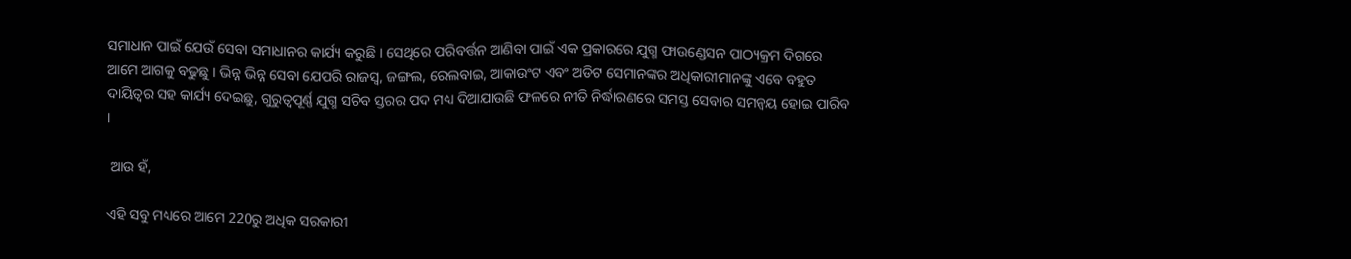ସମାଧାନ ପାଇଁ ଯେଉଁ ସେବା ସମାଧାନର କାର୍ଯ୍ୟ କରୁଛି । ସେଥିରେ ପରିବର୍ତ୍ତନ ଆଣିବା ପାଇଁ ଏକ ପ୍ରକାରରେ ଯୁଗ୍ମ ଫାଉଣ୍ଡେସନ ପାଠ୍ୟକ୍ରମ ଦିଗରେ ଆମେ ଆଗକୁ ବଢୁଛୁ । ଭିନ୍ନ ଭିନ୍ନ ସେବା ଯେପରି ରାଜସ୍ୱ, ଜଙ୍ଗଲ, ରେଲବାଇ, ଆକାଉଂଟ ଏବଂ ଅଡିଟ ସେମାନଙ୍କର ଅଧିକାରୀମାନଙ୍କୁ ଏବେ ବହୁତ ଦାୟିତ୍ୱର ସହ କାର୍ଯ୍ୟ ଦେଇଛୁ, ଗୁରୁତ୍ୱପୂର୍ଣ୍ଣ ଯୁଗ୍ମ ସଚିବ ସ୍ତରର ପଦ ମଧ୍ୟ ଦିଆଯାଉଛି ଫଳରେ ନୀତି ନିର୍ଦ୍ଧାରଣରେ ସମସ୍ତ ସେବାର ସମନ୍ୱୟ ହୋଇ ପାରିବ ।

 ଆଉ ହଁ,

ଏହି ସବୁ ମଧ୍ୟରେ ଆମେ 220ରୁ ଅଧିକ ସରକାରୀ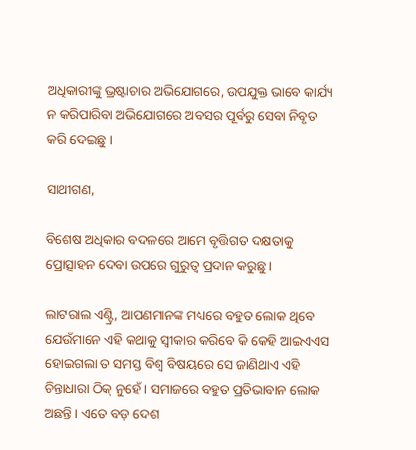ଅଧିକାରୀଙ୍କୁ ଭ୍ରଷ୍ଟାଚାର ଅଭିଯୋଗରେ, ଉପଯୁକ୍ତ ଭାବେ କାର୍ଯ୍ୟ ନ କରିପାରିବା ଅଭିଯୋଗରେ ଅବସର ପୂର୍ବରୁ ସେବା ନିବୃତ କରି ଦେଇଛୁ ।

ସାଥୀଗଣ,

ବିଶେଷ ଅଧିକାର ବଦଳରେ ଆମେ ବୃତ୍ତିଗତ ଦକ୍ଷତାକୁ ପ୍ରୋତ୍ସାହନ ଦେବା ଉପରେ ଗୁରୁତ୍ୱ ପ୍ରଦାନ କରୁଛୁ ।

ଲାଟରାଲ ଏଣ୍ଟ୍ରି, ଆପଣମାନଙ୍କ ମଧ୍ୟରେ ବହୁତ ଲୋକ ଥିବେ ଯେଉଁମାନେ ଏହି କଥାକୁ ସ୍ୱୀକାର କରିବେ କି କେହି ଆଇଏଏସ ହୋଇଗଲା ତ ସମସ୍ତ ବିଶ୍ୱ ବିଷୟରେ ସେ ଜାଣିଥାଏ ଏହି ଚିନ୍ତାଧାରା ଠିକ୍ ନୁହେଁ । ସମାଜରେ ବହୁତ ପ୍ରତିଭାବାନ ଲୋକ ଅଛନ୍ତି । ଏତେ ବଡ଼ ଦେଶ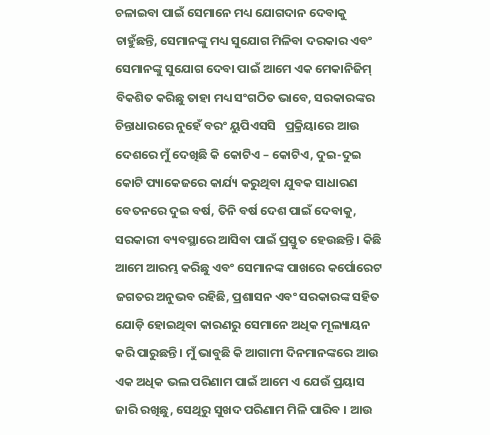ଚଳାଇବା ପାଇଁ ସେମାନେ ମଧ୍ୟ ଯୋଗଦାନ ଦେବାକୁ ଚାହୁଁଛନ୍ତି, ସେମାନଙ୍କୁ ମଧ୍ୟ ସୁଯୋଗ ମିଳିବା ଦରକାର ଏବଂ ସେମାନଙ୍କୁ ସୁଯୋଗ ଦେବା ପାଇଁ ଆମେ ଏକ ମେକାନିଜିମ୍ ବିକଶିତ କରିଛୁ ତାହା ମଧ୍ୟ ସଂଗଠିତ ଭାବେ, ସରକାରଙ୍କର ଚିନ୍ତାଧାରରେ ନୁହେଁ ବରଂ ୟୁପିଏସସି   ପ୍ରକ୍ରିୟାରେ ଆଉ ଦେଶରେ ମୁଁ ଦେଖିଛି କି କୋଟିଏ – କୋଟିଏ, ଦୁଇ-ଦୁଇ କୋଟି ପ୍ୟାକେଜରେ କାର୍ଯ୍ୟ କରୁଥିବା ଯୁବକ ସାଧାରଣ ବେତନରେ ଦୁଇ ବର୍ଷ, ତିନି ବର୍ଷ ଦେଶ ପାଇଁ ଦେବାକୁ, ସରକାରୀ ବ୍ୟବସ୍ଥାରେ ଆସିବା ପାଇଁ ପ୍ରସ୍ତୁତ ହେଉଛନ୍ତି । କିଛି ଆମେ ଆରମ୍ଭ କରିଛୁ ଏବଂ ସେମାନଙ୍କ ପାଖରେ କର୍ପୋରେଟ ଜଗତର ଅନୁଭବ ରହିଛି, ପ୍ରଶାସନ ଏବଂ ସରକାରଙ୍କ ସହିତ ଯୋଡ଼ି ହୋଇଥିବା କାରଣରୁ ସେମାନେ ଅଧିକ ମୂଲ୍ୟାୟନ କରି ପାରୁଛନ୍ତି । ମୁଁ ଭାବୁଛି କି ଆଗାମୀ ଦିନମାନଙ୍କରେ ଆଉ ଏକ ଅଧିକ ଭଲ ପରିଣାମ ପାଇଁ ଆମେ ଏ ଯେଉଁ ପ୍ରୟାସ ଜାରି ରଖିଛୁ, ସେଥିରୁ ସୁଖଦ ପରିଣାମ ମିଳି ପାରିବ । ଆଉ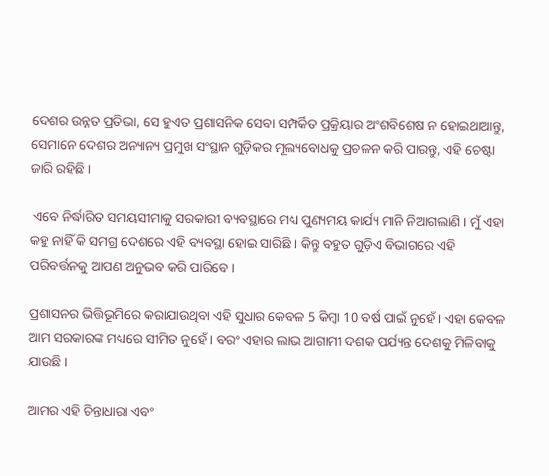ଦେଶର ଉନ୍ନତ ପ୍ରତିଭା, ସେ ହୁଏତ ପ୍ରଶାସନିକ ସେବା ସମ୍ପର୍କିତ ପ୍ରକ୍ରିୟାର ଅଂଶବିଶେଷ ନ ହୋଇଥାଆନ୍ତୁ, ସେମାନେ ଦେଶର ଅନ୍ୟାନ୍ୟ ପ୍ରମୁଖ ସଂସ୍ଥାନ ଗୁଡ଼ିକର ମୂଲ୍ୟବୋଧକୁ ପ୍ରଚଳନ କରି ପାରନ୍ତୁ, ଏହି ଚେଷ୍ଟା ଜାରି ରହିଛି ।

 ଏବେ ନିର୍ଦ୍ଧାରିତ ସମୟସୀମାକୁ ସରକାରୀ ବ୍ୟବସ୍ଥାରେ ମଧ୍ୟ ପୁଣ୍ୟମୟ କାର୍ଯ୍ୟ ମାନି ନିଆଗଲାଣି । ମୁଁ ଏହା କହୁ ନାହିଁ କି ସମଗ୍ର ଦେଶରେ ଏହି ବ୍ୟବସ୍ଥା ହୋଇ ସାରିଛି । କିନ୍ତୁ ବହୁତ ଗୁଡ଼ିଏ ବିଭାଗରେ ଏହି ପରିବର୍ତ୍ତନକୁ ଆପଣ ଅନୁଭବ କରି ପାରିବେ ।

ପ୍ରଶାସନର ଭିତ୍ତିଭୂମିରେ କରାଯାଉଥିବା ଏହି ସୁଧାର କେବଳ 5 କିମ୍ବା 10 ବର୍ଷ ପାଇଁ ନୁହେଁ । ଏହା କେବଳ ଆମ ସରକାରଙ୍କ ମଧ୍ୟରେ ସୀମିତ ନୁହେଁ । ବରଂ ଏହାର ଲାଭ ଆଗାମୀ ଦଶକ ପର୍ଯ୍ୟନ୍ତ ଦେଶକୁ ମିଳିବାକୁ ଯାଉଛି ।

ଆମର ଏହି ଚିନ୍ତାଧାରା ଏବଂ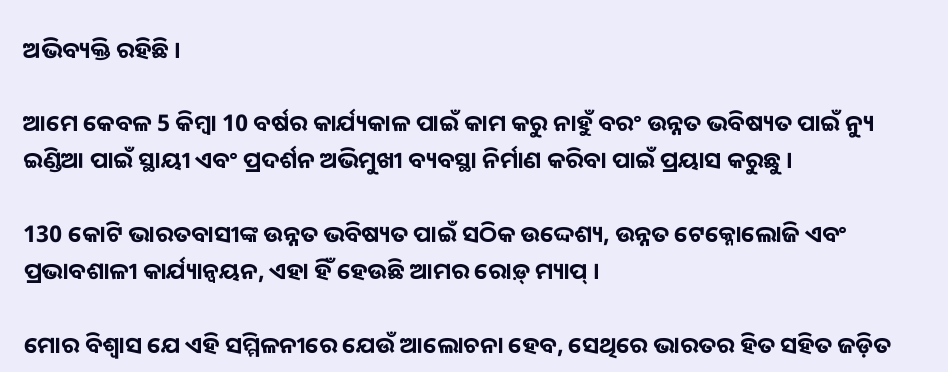ଅଭିବ୍ୟକ୍ତି ରହିଛି ।

ଆମେ କେବଳ 5 କିମ୍ବା 10 ବର୍ଷର କାର୍ଯ୍ୟକାଳ ପାଇଁ କାମ କରୁ ନାହୁଁ ବରଂ ଉନ୍ନତ ଭବିଷ୍ୟତ ପାଇଁ ନ୍ୟୁ ଇଣ୍ଡିଆ ପାଇଁ ସ୍ଥାୟୀ ଏବଂ ପ୍ରଦର୍ଶନ ଅଭିମୁଖୀ ବ୍ୟବସ୍ଥା ନିର୍ମାଣ କରିବା ପାଇଁ ପ୍ରୟାସ କରୁଛୁ ।

130 କୋଟି ଭାରତବାସୀଙ୍କ ଉନ୍ନତ ଭବିଷ୍ୟତ ପାଇଁ ସଠିକ ଉଦ୍ଦେଶ୍ୟ, ଉନ୍ନତ ଟେକ୍ନୋଲୋଜି ଏବଂ ପ୍ରଭାବଶାଳୀ କାର୍ଯ୍ୟାନ୍ୱୟନ, ଏହା ହିଁ ହେଉଛି ଆମର ରୋଡ଼୍ ମ୍ୟାପ୍ ।

ମୋର ବିଶ୍ୱାସ ଯେ ଏହି ସମ୍ମିଳନୀରେ ଯେଉଁ ଆଲୋଚନା ହେବ, ସେଥିରେ ଭାରତର ହିତ ସହିତ ଜଡ଼ିତ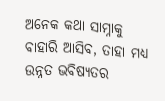ଅନେକ କଥା ସାମ୍ନାକୁ ବାହାରି ଆସିବ, ତାହା ମଧ୍ୟ ଉନ୍ନତ ଭବିଷ୍ୟତର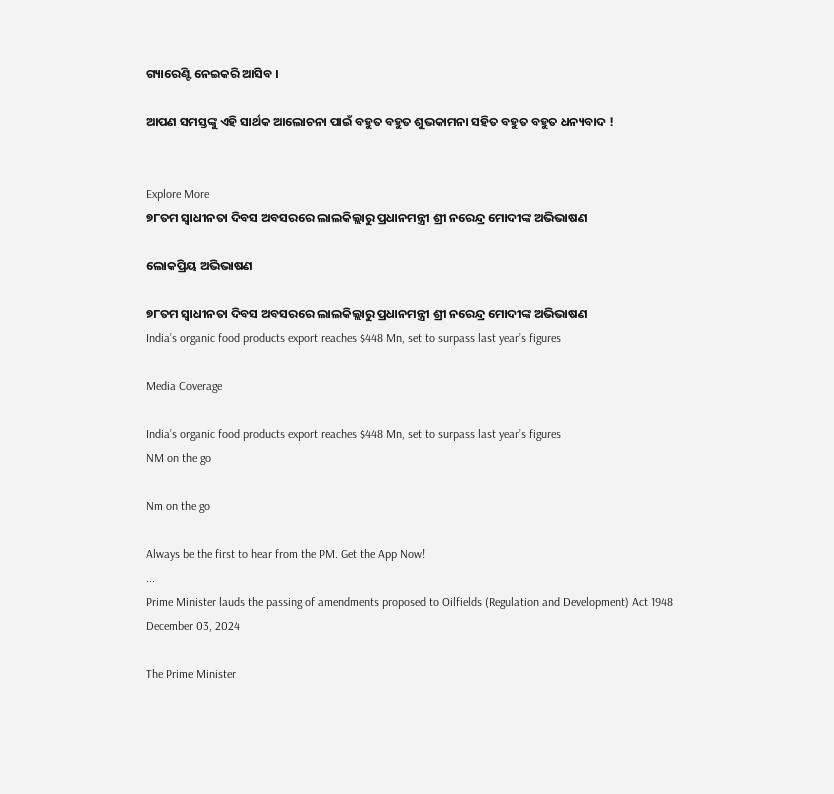ଗ୍ୟାରେଣ୍ଟି ନେଇକରି ଆସିବ ।

ଆପଣ ସମସ୍ତଙ୍କୁ ଏହି ସାର୍ଥକ ଆଲୋଚନା ପାଇଁ ବହୁତ ବହୁତ ଶୁଭକାମନା ସହିତ ବହୁତ ବହୁତ ଧନ୍ୟବାଦ !


Explore More
୭୮ତମ ସ୍ୱାଧୀନତା ଦିବସ ଅବସରରେ ଲାଲକିଲ୍ଲାରୁ ପ୍ରଧାନମନ୍ତ୍ରୀ ଶ୍ରୀ ନରେନ୍ଦ୍ର ମୋଦୀଙ୍କ ଅଭିଭାଷଣ

ଲୋକପ୍ରିୟ ଅଭିଭାଷଣ

୭୮ତମ ସ୍ୱାଧୀନତା ଦିବସ ଅବସରରେ ଲାଲକିଲ୍ଲାରୁ ପ୍ରଧାନମନ୍ତ୍ରୀ ଶ୍ରୀ ନରେନ୍ଦ୍ର ମୋଦୀଙ୍କ ଅଭିଭାଷଣ
India’s organic food products export reaches $448 Mn, set to surpass last year’s figures

Media Coverage

India’s organic food products export reaches $448 Mn, set to surpass last year’s figures
NM on the go

Nm on the go

Always be the first to hear from the PM. Get the App Now!
...
Prime Minister lauds the passing of amendments proposed to Oilfields (Regulation and Development) Act 1948
December 03, 2024

The Prime Minister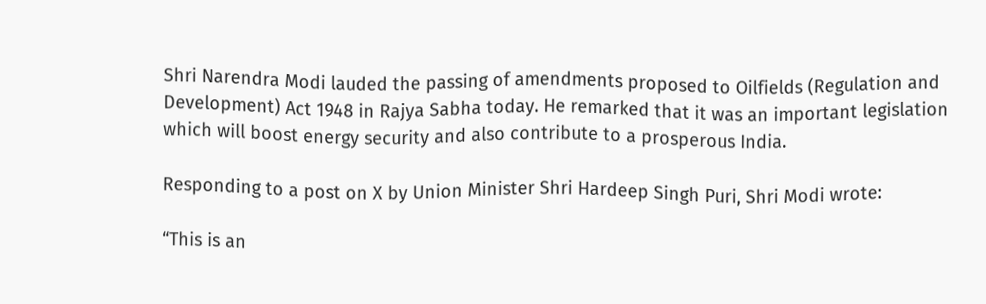Shri Narendra Modi lauded the passing of amendments proposed to Oilfields (Regulation and Development) Act 1948 in Rajya Sabha today. He remarked that it was an important legislation which will boost energy security and also contribute to a prosperous India.

Responding to a post on X by Union Minister Shri Hardeep Singh Puri, Shri Modi wrote:

“This is an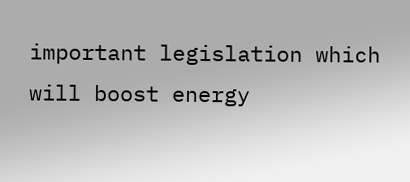important legislation which will boost energy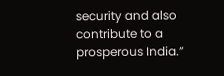security and also contribute to a prosperous India.”